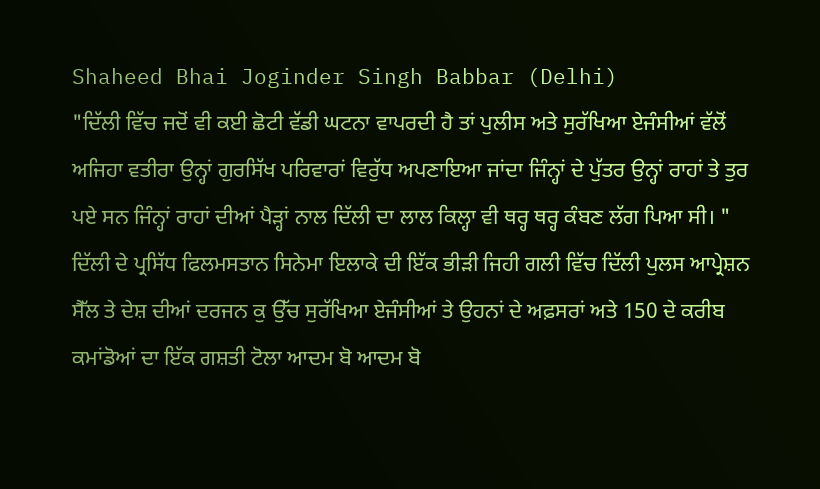Shaheed Bhai Joginder Singh Babbar (Delhi)
"ਦਿੱਲੀ ਵਿੱਚ ਜਦੋਂ ਵੀ ਕਈ ਛੋਟੀ ਵੱਡੀ ਘਟਨਾ ਵਾਪਰਦੀ ਹੈ ਤਾਂ ਪੁਲੀਸ ਅਤੇ ਸੁਰੱਖਿਆ ਏਜੰਸੀਆਂ ਵੱਲੋਂ ਅਜਿਹਾ ਵਤੀਰਾ ਉਨ੍ਹਾਂ ਗੁਰਸਿੱਖ ਪਰਿਵਾਰਾਂ ਵਿਰੁੱਧ ਅਪਣਾਇਆ ਜਾਂਦਾ ਜਿੰਨ੍ਹਾਂ ਦੇ ਪੁੱਤਰ ਉਨ੍ਹਾਂ ਰਾਹਾਂ ਤੇ ਤੁਰ ਪਏ ਸਨ ਜਿੰਨ੍ਹਾਂ ਰਾਹਾਂ ਦੀਆਂ ਪੈੜ੍ਹਾਂ ਨਾਲ ਦਿੱਲੀ ਦਾ ਲਾਲ ਕਿਲ੍ਹਾ ਵੀ ਥਰ੍ਹ ਥਰ੍ਹ ਕੰਬਣ ਲੱਗ ਪਿਆ ਸੀ। "
ਦਿੱਲੀ ਦੇ ਪ੍ਰਸਿੱਧ ਫਿਲਮਸਤਾਨ ਸਿਨੇਮਾ ਇਲਾਕੇ ਦੀ ਇੱਕ ਭੀੜੀ ਜਿਹੀ ਗਲੀ ਵਿੱਚ ਦਿੱਲੀ ਪੁਲਸ ਆਪ੍ਰੇਸ਼ਨ ਸੈੱਲ ਤੇ ਦੇਸ਼ ਦੀਆਂ ਦਰਜਨ ਕੁ ਉੱਚ ਸੁਰੱਖਿਆ ਏਜੰਸੀਆਂ ਤੇ ਉਹਨਾਂ ਦੇ ਅਫ਼ਸਰਾਂ ਅਤੇ 150 ਦੇ ਕਰੀਬ ਕਮਾਂਡੋਆਂ ਦਾ ਇੱਕ ਗਸ਼ਤੀ ਟੋਲਾ ਆਦਮ ਬੋ ਆਦਮ ਬੋ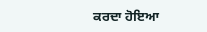ਕਰਦਾ ਹੋਇਆ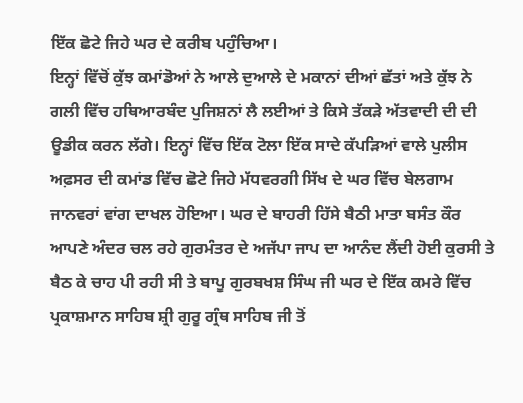ਇੱਕ ਛੋਟੇ ਜਿਹੇ ਘਰ ਦੇ ਕਰੀਬ ਪਹੁੰਚਿਆ।
ਇਨ੍ਹਾਂ ਵਿੱਚੋਂ ਕੁੱਝ ਕਮਾਂਡੋਆਂ ਨੇ ਆਲੇ ਦੁਆਲੇ ਦੇ ਮਕਾਨਾਂ ਦੀਆਂ ਛੱਤਾਂ ਅਤੇ ਕੁੱਝ ਨੇ ਗਲੀ ਵਿੱਚ ਹਥਿਆਰਬੰਦ ਪੁਜਿਸ਼ਨਾਂ ਲੈ ਲਈਆਂ ਤੇ ਕਿਸੇ ਤੱਕੜੇ ਅੱਤਵਾਦੀ ਦੀ ਦੀ ਊਡੀਕ ਕਰਨ ਲੱਗੇ। ਇਨ੍ਹਾਂ ਵਿੱਚ ਇੱਕ ਟੋਲਾ ਇੱਕ ਸਾਦੇ ਕੱਪੜਿਆਂ ਵਾਲੇ ਪੁਲੀਸ ਅਫ਼ਸਰ ਦੀ ਕਮਾਂਡ ਵਿੱਚ ਛੋਟੇ ਜਿਹੇ ਮੱਧਵਰਗੀ ਸਿੱਖ ਦੇ ਘਰ ਵਿੱਚ ਬੇਲਗਾਮ ਜਾਨਵਰਾਂ ਵਾਂਗ ਦਾਖਲ ਹੋਇਆ। ਘਰ ਦੇ ਬਾਹਰੀ ਹਿੱਸੇ ਬੈਠੀ ਮਾਤਾ ਬਸੰਤ ਕੌਰ ਆਪਣੇ ਅੰਦਰ ਚਲ ਰਹੇ ਗੁਰਮੰਤਰ ਦੇ ਅਜੱਪਾ ਜਾਪ ਦਾ ਆਨੰਦ ਲੈਂਦੀ ਹੋਈ ਕੁਰਸੀ ਤੇ ਬੈਠ ਕੇ ਚਾਹ ਪੀ ਰਹੀ ਸੀ ਤੇ ਬਾਪੂ ਗੁਰਬਖਸ਼ ਸਿੰਘ ਜੀ ਘਰ ਦੇ ਇੱਕ ਕਮਰੇ ਵਿੱਚ ਪ੍ਰਕਾਸ਼ਮਾਨ ਸਾਹਿਬ ਸ਼੍ਰੀ ਗੁਰੂ ਗ੍ਰੰਥ ਸਾਹਿਬ ਜੀ ਤੋਂ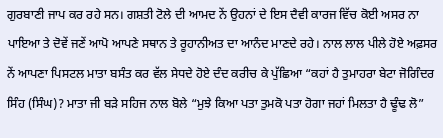ਗੁਰਬਾਣੀ ਜਾਪ ਕਰ ਰਹੇ ਸਨ। ਗਸ਼ਤੀ ਟੋਲੇ ਦੀ ਆਮਦ ਨੇਂ ਉਹਨਾਂ ਦੇ ਇਸ ਦੈਵੀ ਕਾਰਜ ਵਿੱਚ ਕੋਈ ਅਸਰ ਨਾ ਪਾਇਆ ਤੇ ਦੋਵੇਂ ਜਣੇਂ ਆਪੋ ਆਪਣੇ ਸਥਾਨ ਤੇ ਰੂਹਾਨੀਅਤ ਦਾ ਆਨੰਦ ਮਾਣਦੇ ਰਹੇ। ਨਾਲ ਲਾਲ ਪੀਲੇ ਹੋਏ ਅਫ਼ਸਰ ਨੇਂ ਆਪਣਾ ਪਿਸਟਲ ਮਾਤਾ ਬਸੰਤ ਕਰ ਵੱਲ ਸੇਧਦੇ ਹੋਏ ਦੰਦ ਕਰੀਚ ਕੇ ਪੁੱਛਿਆ “ਕਹਾਂ ਹੈ ਤੁਮਾਹਰਾ ਬੇਟਾ ਜੋਗਿੰਦਰ ਸਿੰਹ (ਸਿੰਘ)? ਮਾਤਾ ਜੀ ਬੜੇ ਸਹਿਜ ਨਾਲ ਬੋਲੇ “ਮੁਝੇ ਕਿਆ ਪਤਾ ਤੁਮਕੋ ਪਤਾ ਹੋਗਾ ਜਹਾਂ ਮਿਲਤਾ ਹੈ ਢੂੰਢ ਲੋ”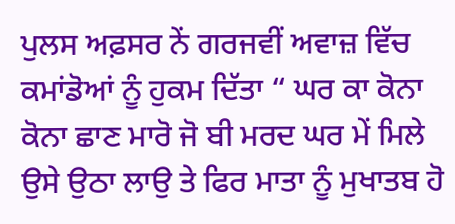ਪੁਲਸ ਅਫ਼ਸਰ ਨੇਂ ਗਰਜਵੀਂ ਅਵਾਜ਼ ਵਿੱਚ ਕਮਾਂਡੋਆਂ ਨੂੰ ਹੁਕਮ ਦਿੱਤਾ “ ਘਰ ਕਾ ਕੋਨਾ ਕੋਨਾ ਛਾਣ ਮਾਰੋ ਜੋ ਬੀ ਮਰਦ ਘਰ ਮੇਂ ਮਿਲੇ ਉਸੇ ਉਠਾ ਲਾਉ ਤੇ ਫਿਰ ਮਾਤਾ ਨੂੰ ਮੁਖਾਤਬ ਹੋ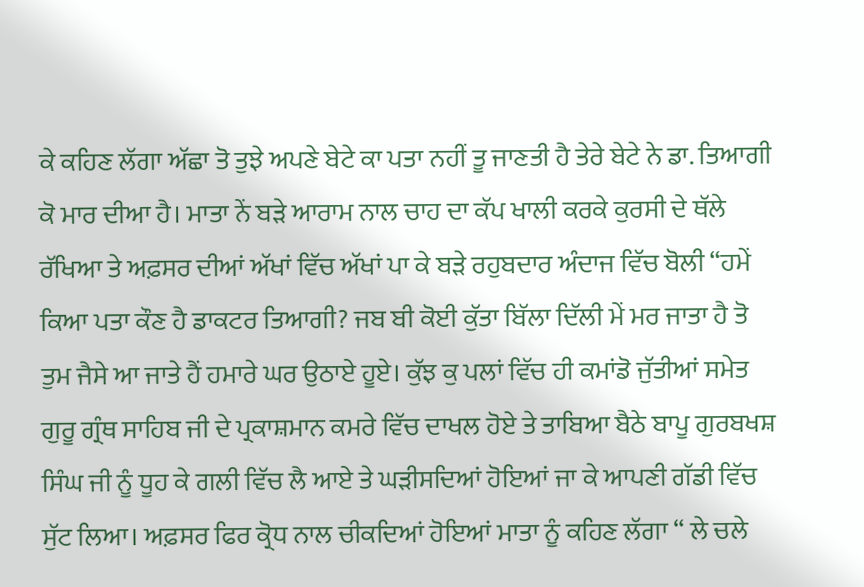ਕੇ ਕਹਿਣ ਲੱਗਾ ਅੱਛਾ ਤੋ ਤੁਝੇ ਅਪਣੇ ਬੇਟੇ ਕਾ ਪਤਾ ਨਹੀਂ ਤੂ ਜਾਣਤੀ ਹੈ ਤੇਰੇ ਬੇਟੇ ਨੇ ਡਾ. ਤਿਆਗੀ ਕੋ ਮਾਰ ਦੀਆ ਹੈ। ਮਾਤਾ ਨੇਂ ਬੜੇ ਆਰਾਮ ਨਾਲ ਚਾਹ ਦਾ ਕੱਪ ਖਾਲੀ ਕਰਕੇ ਕੁਰਸੀ ਦੇ ਥੱਲੇ ਰੱਖਿਆ ਤੇ ਅਫ਼ਸਰ ਦੀਆਂ ਅੱਖਾਂ ਵਿੱਚ ਅੱਖਾਂ ਪਾ ਕੇ ਬੜੇ ਰਹੁਬਦਾਰ ਅੰਦਾਜ ਵਿੱਚ ਬੋਲੀ “ਹਮੇਂ ਕਿਆ ਪਤਾ ਕੌਣ ਹੈ ਡਾਕਟਰ ਤਿਆਗੀ? ਜਬ ਬੀ ਕੋਈ ਕੁੱਤਾ ਬਿੱਲਾ ਦਿੱਲੀ ਮੇਂ ਮਰ ਜਾਤਾ ਹੈ ਤੋ ਤੁਮ ਜੈਸੇ ਆ ਜਾਤੇ ਹੈਂ ਹਮਾਰੇ ਘਰ ਉਠਾਏ ਹੂਏ। ਕੁੱਝ ਕੁ ਪਲਾਂ ਵਿੱਚ ਹੀ ਕਮਾਂਡੋ ਜੁੱਤੀਆਂ ਸਮੇਤ ਗੁਰੂ ਗ੍ਰੰਥ ਸਾਹਿਬ ਜੀ ਦੇ ਪ੍ਰਕਾਸ਼ਮਾਨ ਕਮਰੇ ਵਿੱਚ ਦਾਖਲ ਹੋਏ ਤੇ ਤਾਬਿਆ ਬੈਠੇ ਬਾਪੂ ਗੁਰਬਖਸ਼ ਸਿੰਘ ਜੀ ਨੂੰ ਧੂਹ ਕੇ ਗਲੀ ਵਿੱਚ ਲੈ ਆਏ ਤੇ ਘੜੀਸਦਿਆਂ ਹੋਇਆਂ ਜਾ ਕੇ ਆਪਣੀ ਗੱਡੀ ਵਿੱਚ ਸੁੱਟ ਲਿਆ। ਅਫ਼ਸਰ ਫਿਰ ਕ੍ਰੋਧ ਨਾਲ ਚੀਕਦਿਆਂ ਹੋਇਆਂ ਮਾਤਾ ਨੂੰ ਕਹਿਣ ਲੱਗਾ “ ਲੇ ਚਲੇ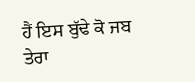ਹੈਂ ਇਸ ਬੁੱਢੇ ਕੋ ਜਬ ਤੇਰਾ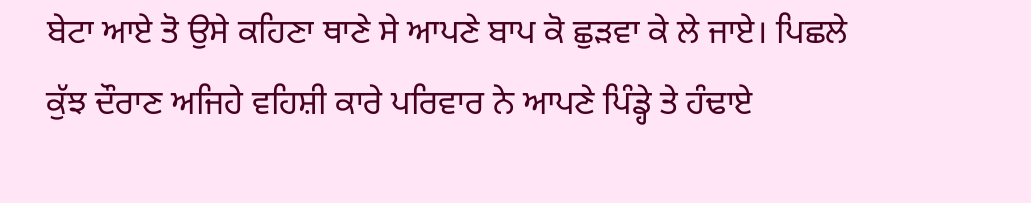ਬੇਟਾ ਆਏ ਤੋ ਉਸੇ ਕਹਿਣਾ ਥਾਣੇ ਸੇ ਆਪਣੇ ਬਾਪ ਕੋ ਛੁੜਵਾ ਕੇ ਲੇ ਜਾਏ। ਪਿਛਲੇ ਕੁੱਝ ਦੌਰਾਣ ਅਜਿਹੇ ਵਹਿਸ਼ੀ ਕਾਰੇ ਪਰਿਵਾਰ ਨੇ ਆਪਣੇ ਪਿੰਡ੍ਹੇ ਤੇ ਹੰਢਾਏ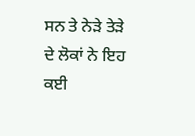ਸਨ ਤੇ ਨੇੜੇ ਤੇੜੇ ਦੇ ਲੋਕਾਂ ਨੇ ਇਹ ਕਈ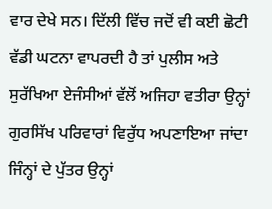ਵਾਰ ਦੇਖੇ ਸਨ। ਦਿੱਲੀ ਵਿੱਚ ਜਦੋਂ ਵੀ ਕਈ ਛੋਟੀ ਵੱਡੀ ਘਟਨਾ ਵਾਪਰਦੀ ਹੈ ਤਾਂ ਪੁਲੀਸ ਅਤੇ ਸੁਰੱਖਿਆ ਏਜੰਸੀਆਂ ਵੱਲੋਂ ਅਜਿਹਾ ਵਤੀਰਾ ਉਨ੍ਹਾਂ ਗੁਰਸਿੱਖ ਪਰਿਵਾਰਾਂ ਵਿਰੁੱਧ ਅਪਣਾਇਆ ਜਾਂਦਾ ਜਿੰਨ੍ਹਾਂ ਦੇ ਪੁੱਤਰ ਉਨ੍ਹਾਂ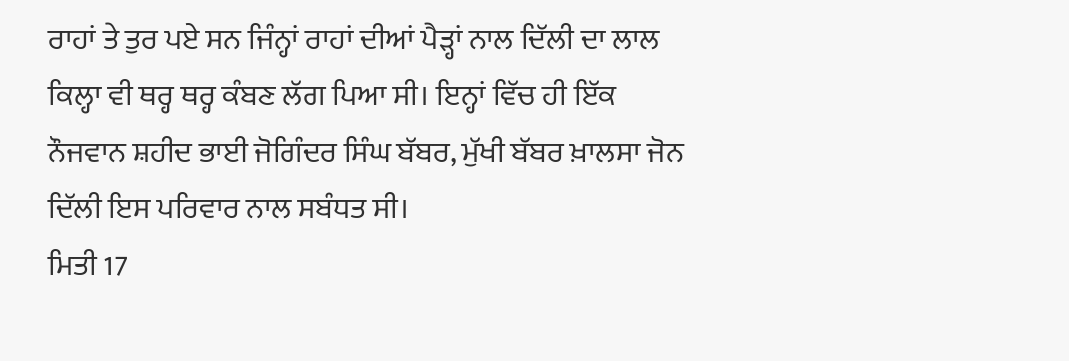ਰਾਹਾਂ ਤੇ ਤੁਰ ਪਏ ਸਨ ਜਿੰਨ੍ਹਾਂ ਰਾਹਾਂ ਦੀਆਂ ਪੈੜ੍ਹਾਂ ਨਾਲ ਦਿੱਲੀ ਦਾ ਲਾਲ ਕਿਲ੍ਹਾ ਵੀ ਥਰ੍ਹ ਥਰ੍ਹ ਕੰਬਣ ਲੱਗ ਪਿਆ ਸੀ। ਇਨ੍ਹਾਂ ਵਿੱਚ ਹੀ ਇੱਕ ਨੌਜਵਾਨ ਸ਼ਹੀਦ ਭਾਈ ਜੋਗਿੰਦਰ ਸਿੰਘ ਬੱਬਰ, ਮੁੱਖੀ ਬੱਬਰ ਖ਼ਾਲਸਾ ਜੋਨ ਦਿੱਲੀ ਇਸ ਪਰਿਵਾਰ ਨਾਲ ਸਬੰਧਤ ਸੀ।
ਮਿਤੀ 17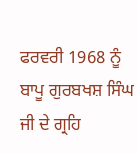ਫਰਵਰੀ 1968 ਨੂੰ ਬਾਪੂ ਗੁਰਬਖਸ਼ ਸਿੰਘ ਜੀ ਦੇ ਗ੍ਰਹਿ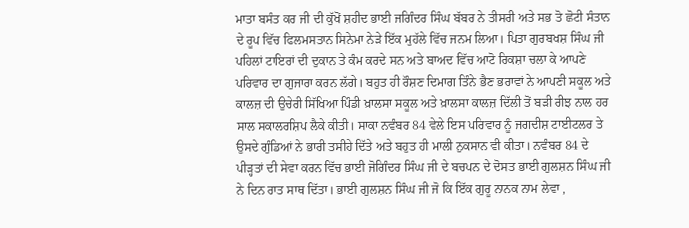ਮਾਤਾ ਬਸੰਤ ਕਰ ਜੀ ਦੀ ਕੁੱਖੋਂ ਸ਼ਹੀਦ ਭਾਈ ਜਗਿੰਦਰ ਸਿੰਘ ਬੱਬਰ ਨੇ ਤੀਸਰੀ ਅਤੇ ਸਭ ਤੋ ਛੋਟੀ ਸੰਤਾਨ ਦੇ ਰੂਪ ਵਿੱਚ ਫਿਲਮਸਤਾਨ ਸਿਨੇਮਾ ਨੇੜੇ ਇੱਕ ਮੁਹੱਲੇ ਵਿੱਚ ਜਨਮ ਲਿਆ। ਪਿਤਾ ਗੁਰਬਖਸ਼ ਸਿੰਘ ਜੀ ਪਹਿਲਾਂ ਟਾਇਰਾਂ ਦੀ ਦੁਕਾਨ ਤੇ ਕੰਮ ਕਰਦੇ ਸਨ ਅਤੇ ਬਾਅਦ ਵਿੱਚ ਆਟੋ ਰਿਕਸ਼ਾ ਚਲਾ ਕੇ ਆਪਣੇ ਪਰਿਵਾਰ ਦਾ ਗੁਜਾਰਾ ਕਰਨ ਲੱਗੇ। ਬਹੁਤ ਹੀ ਰੌਸ਼ਣ ਦਿਮਾਗ ਤਿੰਨੇ ਭੈਣ ਭਰਾਵਾਂ ਨੇ ਆਪਣੀ ਸਕੂਲ ਅਤੇ ਕਾਲਜ਼ ਦੀ ਉਚੇਰੀ ਸਿੱਖਿਆ ਪਿੰਡੀ ਖ਼ਾਲਸਾ ਸਕੂਲ ਅਤੇ ਖ਼ਾਲਸਾ ਕਾਲਜ਼ ਦਿੱਲੀ ਤੋਂ ਬੜੀ ਰੀਝ ਨਾਲ ਹਰ ਸਾਲ ਸਕਾਲਰਸ਼ਿਪ ਲੈਕੇ ਕੀਤੀ। ਸਾਕਾ ਨਵੰਬਰ 84 ਵੇਲੇ ਇਸ ਪਰਿਵਾਰ ਨੂੰ ਜਗਦੀਸ਼ ਟਾਈਟਲਰ ਤੇ ਉਸਦੇ ਗੁੰਡਿਆਂ ਨੇ ਭਾਰੀ ਤਸੀਹੇ ਦਿੱਤੇ ਅਤੇ ਬਹੁਤ ਹੀ ਮਾਲੀ ਨੁਕਸਾਨ ਵੀ ਕੀਤਾ। ਨਵੰਬਰ 84 ਦੇ ਪੀੜ੍ਹਤਾਂ ਦੀ ਸੇਵਾ ਕਰਨ ਵਿੱਚ ਭਾਈ ਜੋਗਿੰਦਰ ਸਿੰਘ ਜੀ ਦੇ ਬਚਪਨ ਦੇ ਦੋਸਤ ਭਾਈ ਗੁਲਸ਼ਨ ਸਿੰਘ ਜੀ ਨੇ ਦਿਨ ਰਾਤ ਸਾਥ ਦਿੱਤਾ। ਭਾਈ ਗੁਲਸ਼ਨ ਸਿੰਘ ਜੀ ਜੋ ਕਿ ਇੱਕ ਗੁਰੂ ਨਾਨਕ ਨਾਮ ਲੇਵਾ ,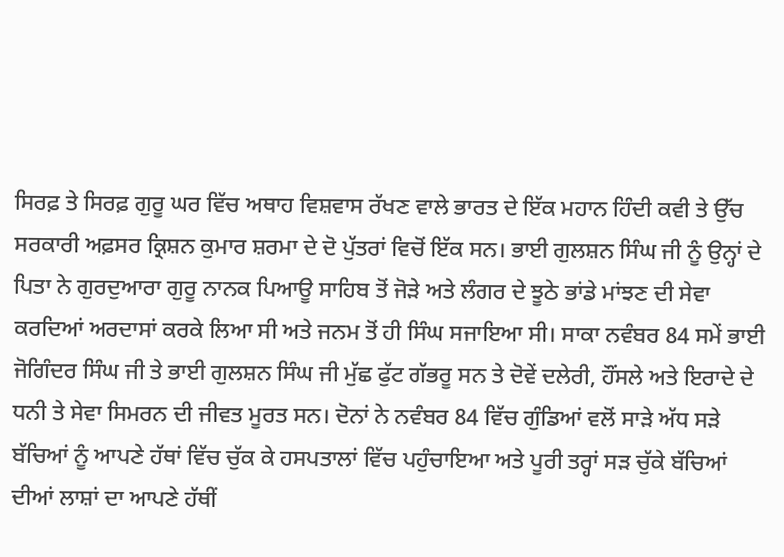ਸਿਰਫ਼ ਤੇ ਸਿਰਫ਼ ਗੁਰੂ ਘਰ ਵਿੱਚ ਅਥਾਹ ਵਿਸ਼ਵਾਸ ਰੱਖਣ ਵਾਲੇ ਭਾਰਤ ਦੇ ਇੱਕ ਮਹਾਨ ਹਿੰਦੀ ਕਵੀ ਤੇ ਉੱਚ ਸਰਕਾਰੀ ਅਫ਼ਸਰ ਕ੍ਰਿਸ਼ਨ ਕੁਮਾਰ ਸ਼ਰਮਾ ਦੇ ਦੋ ਪੁੱਤਰਾਂ ਵਿਚੋਂ ਇੱਕ ਸਨ। ਭਾਈ ਗੁਲਸ਼ਨ ਸਿੰਘ ਜੀ ਨੂੰ ਉਨ੍ਹਾਂ ਦੇ ਪਿਤਾ ਨੇ ਗੁਰਦੁਆਰਾ ਗੁਰੂ ਨਾਨਕ ਪਿਆਊ ਸਾਹਿਬ ਤੋਂ ਜੋੜੇ ਅਤੇ ਲੰਗਰ ਦੇ ਝੂਠੇ ਭਾਂਡੇ ਮਾਂਝਣ ਦੀ ਸੇਵਾ ਕਰਦਿਆਂ ਅਰਦਾਸਾਂ ਕਰਕੇ ਲਿਆ ਸੀ ਅਤੇ ਜਨਮ ਤੋਂ ਹੀ ਸਿੰਘ ਸਜਾਇਆ ਸੀ। ਸਾਕਾ ਨਵੰਬਰ 84 ਸਮੇਂ ਭਾਈ ਜੋਗਿੰਦਰ ਸਿੰਘ ਜੀ ਤੇ ਭਾਈ ਗੁਲਸ਼ਨ ਸਿੰਘ ਜੀ ਮੁੱਛ ਫੁੱਟ ਗੱਭਰੂ ਸਨ ਤੇ ਦੋਵੇਂ ਦਲੇਰੀ, ਹੌਂਸਲੇ ਅਤੇ ਇਰਾਦੇ ਦੇ ਧਨੀ ਤੇ ਸੇਵਾ ਸਿਮਰਨ ਦੀ ਜੀਵਤ ਮੂਰਤ ਸਨ। ਦੋਨਾਂ ਨੇ ਨਵੰਬਰ 84 ਵਿੱਚ ਗੁੰਡਿਆਂ ਵਲੋਂ ਸਾੜੇ ਅੱਧ ਸੜੇ ਬੱਚਿਆਂ ਨੂੰ ਆਪਣੇ ਹੱਥਾਂ ਵਿੱਚ ਚੁੱਕ ਕੇ ਹਸਪਤਾਲਾਂ ਵਿੱਚ ਪਹੁੰਚਾਇਆ ਅਤੇ ਪੂਰੀ ਤਰ੍ਹਾਂ ਸੜ ਚੁੱਕੇ ਬੱਚਿਆਂ ਦੀਆਂ ਲਾਸ਼ਾਂ ਦਾ ਆਪਣੇ ਹੱਥੀਂ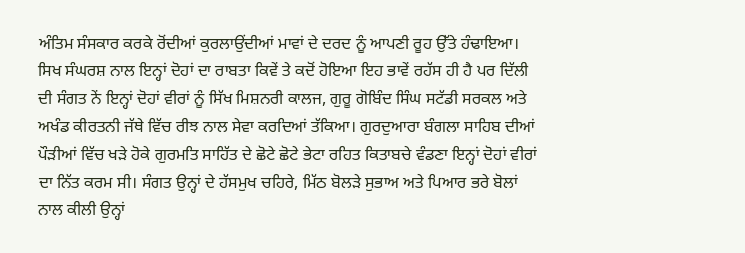ਅੰਤਿਮ ਸੰਸਕਾਰ ਕਰਕੇ ਰੋਂਦੀਆਂ ਕੁਰਲਾਉਂਦੀਆਂ ਮਾਵਾਂ ਦੇ ਦਰਦ ਨੂੰ ਆਪਣੀ ਰੂਹ ਉੱਤੇ ਹੰਢਾਇਆ।
ਸਿਖ ਸੰਘਰਸ਼ ਨਾਲ ਇਨ੍ਹਾਂ ਦੋਹਾਂ ਦਾ ਰਾਬਤਾ ਕਿਵੇਂ ਤੇ ਕਦੋਂ ਹੋਇਆ ਇਹ ਭਾਵੇਂ ਰਹੱਸ ਹੀ ਹੈ ਪਰ ਦਿੱਲੀ ਦੀ ਸੰਗਤ ਨੇਂ ਇਨ੍ਹਾਂ ਦੋਹਾਂ ਵੀਰਾਂ ਨੂੰ ਸਿੱਖ ਮਿਸ਼ਨਰੀ ਕਾਲਜ, ਗੁਰੂ ਗੋਬਿੰਦ ਸਿੰਘ ਸਟੱਡੀ ਸਰਕਲ ਅਤੇ ਅਖੰਡ ਕੀਰਤਨੀ ਜੱਥੇ ਵਿੱਚ ਰੀਝ ਨਾਲ ਸੇਵਾ ਕਰਦਿਆਂ ਤੱਕਿਆ। ਗੁਰਦੁਆਰਾ ਬੰਗਲਾ ਸਾਹਿਬ ਦੀਆਂ ਪੌੜੀਆਂ ਵਿੱਚ ਖੜੇ ਹੋਕੇ ਗੁਰਮਤਿ ਸਾਹਿੱਤ ਦੇ ਛੋਟੇ ਛੋਟੇ ਭੇਟਾ ਰਹਿਤ ਕਿਤਾਬਚੇ ਵੰਡਣਾ ਇਨ੍ਹਾਂ ਦੋਹਾਂ ਵੀਰਾਂ ਦਾ ਨਿੱਤ ਕਰਮ ਸੀ। ਸੰਗਤ ਉਨ੍ਹਾਂ ਦੇ ਹੱਸਮੁਖ ਚਹਿਰੇ, ਮਿੱਠ ਬੋਲੜੇ ਸੁਭਾਅ ਅਤੇ ਪਿਆਰ ਭਰੇ ਬੋਲਾਂ ਨਾਲ ਕੀਲੀ ਉਨ੍ਹਾਂ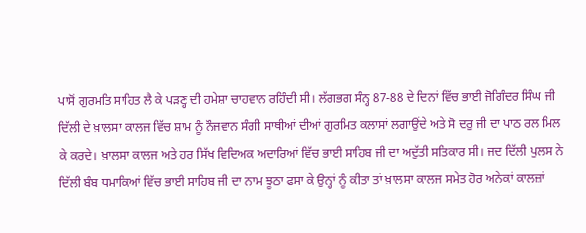ਪਾਸੋਂ ਗੁਰਮਤਿ ਸਾਹਿਤ ਲੈ ਕੇ ਪੜਣ੍ਹ ਦੀ ਹਮੇਸ਼ਾ ਚਾਹਵਾਨ ਰਹਿੰਦੀ ਸੀ। ਲੱਗਭਗ ਸੰਨ੍ਹ 87-88 ਦੇ ਦਿਨਾਂ ਵਿੱਚ ਭਾਈ ਜੋਗਿੰਦਰ ਸਿੰਘ ਜੀ ਦਿੱਲੀ ਦੇ ਖ਼ਾਲਸਾ ਕਾਲਜ ਵਿੱਚ ਸ਼ਾਮ ਨੂੰ ਨੌਜਵਾਨ ਸੰਗੀ ਸਾਥੀਆਂ ਦੀਆਂ ਗੁਰਮਿਤ ਕਲਾਸਾਂ ਲਗਾਉਂਦੇ ਅਤੇ ਸੋ ਦਰੁ ਜੀ ਦਾ ਪਾਠ ਰਲ ਮਿਲ ਕੇ ਕਰਦੇ। ਖ਼ਾਲਸਾ ਕਾਲਜ ਅਤੇ ਹਰ ਸਿੱਖ ਵਿਦਿਅਕ ਅਦਾਰਿਆਂ ਵਿੱਚ ਭਾਈ ਸਾਹਿਬ ਜੀ ਦਾ ਅਦੁੱਤੀ ਸਤਿਕਾਰ ਸੀ। ਜਦ ਦਿੱਲੀ ਪੁਲਸ ਨੇ ਦਿੱਲੀ ਬੰਬ ਧਮਾਕਿਆਂ ਵਿੱਚ ਭਾਈ ਸਾਹਿਬ ਜੀ ਦਾ ਨਾਮ ਝੂਠਾ ਫਸਾ ਕੇ ਉਨ੍ਹਾਂ ਨੂੰ ਕੀਤਾ ਤਾਂ ਖ਼ਾਲਸਾ ਕਾਲਜ ਸਮੇਤ ਹੋਰ ਅਨੇਕਾਂ ਕਾਲਜ਼ਾਂ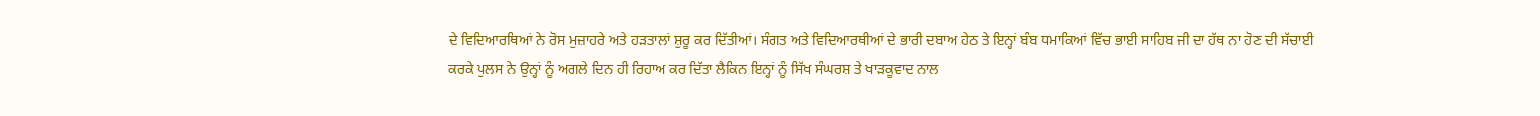ਦੇ ਵਿਦਿਆਰਥਿਆਂ ਨੇ ਰੋਸ ਮੁਜ਼ਾਹਰੇ ਅਤੇ ਹੜਤਾਲਾਂ ਸ਼ੁਰੂ ਕਰ ਦਿੱਤੀਆਂ। ਸੰਗਤ ਅਤੇ ਵਿਦਿਆਰਥੀਆਂ ਦੇ ਭਾਰੀ ਦਬਾਅ ਹੇਠ ਤੇ ਇਨ੍ਹਾਂ ਬੰਬ ਧਮਾਕਿਆਂ ਵਿੱਚ ਭਾਈ ਸਾਹਿਬ ਜੀ ਦਾ ਹੱਥ ਨਾ ਹੋਣ ਦੀ ਸੱਚਾਈ ਕਰਕੇ ਪੁਲਸ ਨੇ ਉਨ੍ਹਾਂ ਨੂੰ ਅਗਲੇ ਦਿਨ ਹੀ ਰਿਹਾਅ ਕਰ ਦਿੱਤਾ ਲੈਕਿਨ ਇਨ੍ਹਾਂ ਨੂੰ ਸਿੱਖ ਸੰਘਰਸ਼ ਤੇ ਖਾੜਕੂਵਾਦ ਨਾਲ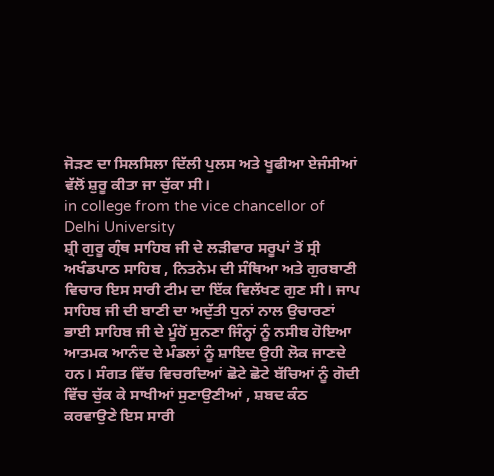ਜੋੜਣ ਦਾ ਸਿਲਸਿਲਾ ਦਿੱਲੀ ਪੁਲਸ ਅਤੇ ਖੂਫੀਆ ਏਜੰਸੀਆਂ ਵੱਲੋਂ ਸ਼ੁਰੂ ਕੀਤਾ ਜਾ ਚੁੱਕਾ ਸੀ।
in college from the vice chancellor of Delhi University
ਸ਼੍ਰੀ ਗੁਰੂ ਗ੍ਰੰਥ ਸਾਹਿਬ ਜੀ ਦੇ ਲੜੀਵਾਰ ਸਰੂਪਾਂ ਤੋਂ ਸ੍ਰੀ ਅਖੰਡਪਾਠ ਸਾਹਿਬ , ਨਿਤਨੇਮ ਦੀ ਸੰਥਿਆ ਅਤੇ ਗੁਰਬਾਣੀ ਵਿਚਾਰ ਇਸ ਸਾਰੀ ਟੀਮ ਦਾ ਇੱਕ ਵਿਲੱਖਣ ਗੁਣ ਸੀ। ਜਾਪ ਸਾਹਿਬ ਜੀ ਦੀ ਬਾਣੀ ਦਾ ਅਦੁੱਤੀ ਧੁਨਾਂ ਨਾਲ ਉਚਾਰਣਾਂ ਭਾਈ ਸਾਹਿਬ ਜੀ ਦੇ ਮੂੰਹੋਂ ਸੁਨਣਾ ਜਿੰਨ੍ਹਾਂ ਨੂੰ ਨਸੀਬ ਹੋਇਆ ਆਤਮਕ ਆਨੰਦ ਦੇ ਮੰਡਲਾਂ ਨੂੰ ਸ਼ਾਇਦ ਉਹੀ ਲੋਕ ਜਾਣਦੇ ਹਨ। ਸੰਗਤ ਵਿੱਚ ਵਿਚਰਦਿਆਂ ਛੋਟੇ ਛੋਟੇ ਬੱਚਿਆਂ ਨੂੰ ਗੋਦੀ ਵਿੱਚ ਚੁੱਕ ਕੇ ਸਾਖੀਆਂ ਸੁਣਾਉਣੀਆਂ , ਸ਼ਬਦ ਕੰਠ ਕਰਵਾਉਣੇ ਇਸ ਸਾਰੀ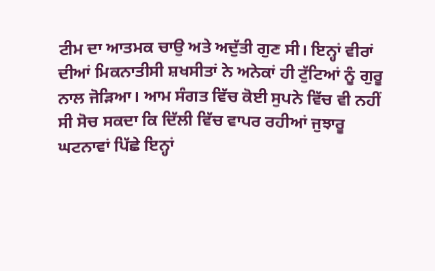ਟੀਮ ਦਾ ਆਤਮਕ ਚਾਉ ਅਤੇ ਅਦੁੱਤੀ ਗੁਣ ਸੀ। ਇਨ੍ਹਾਂ ਵੀਰਾਂ ਦੀਆਂ ਮਿਕਨਾਤੀਸੀ ਸ਼ਖਸੀਤਾਂ ਨੇ ਅਨੇਕਾਂ ਹੀ ਟੁੱਟਿਆਂ ਨੂੰ ਗੁਰੂ ਨਾਲ ਜੋੜਿਆ। ਆਮ ਸੰਗਤ ਵਿੱਚ ਕੋਈ ਸੁਪਨੇ ਵਿੱਚ ਵੀ ਨਹੀਂ ਸੀ ਸੋਚ ਸਕਦਾ ਕਿ ਦਿੱਲੀ ਵਿੱਚ ਵਾਪਰ ਰਹੀਆਂ ਜੁਝਾਰੂ ਘਟਨਾਵਾਂ ਪਿੱਛੇ ਇਨ੍ਹਾਂ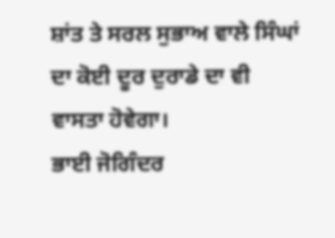ਸ਼ਾਂਤ ਤੇ ਸਰਲ ਸੁਭਾਅ ਵਾਲੇ ਸਿੰਘਾਂ ਦਾ ਕੋਈ ਦੂਰ ਦੁਰਾਡੇ ਦਾ ਵੀ ਵਾਸਤਾ ਹੋਵੇਗਾ।
ਭਾਈ ਜੋਗਿੰਦਰ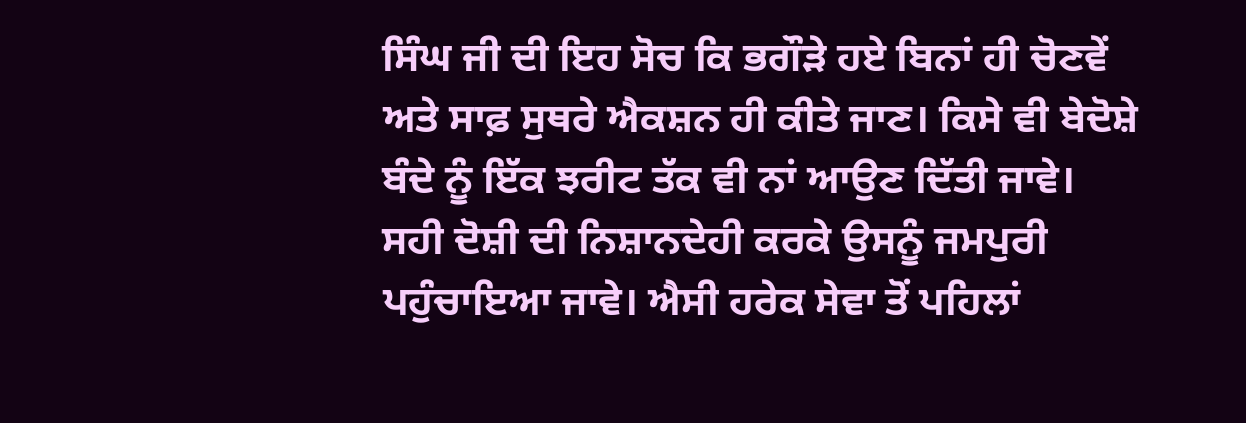ਸਿੰਘ ਜੀ ਦੀ ਇਹ ਸੋਚ ਕਿ ਭਗੌੜੇ ਹਏ ਬਿਨਾਂ ਹੀ ਚੋਣਵੇਂ ਅਤੇ ਸਾਫ਼ ਸੁਥਰੇ ਐਕਸ਼ਨ ਹੀ ਕੀਤੇ ਜਾਣ। ਕਿਸੇ ਵੀ ਬੇਦੋਸ਼ੇ ਬੰਦੇ ਨੂੰ ਇੱਕ ਝਰੀਟ ਤੱਕ ਵੀ ਨਾਂ ਆਉਣ ਦਿੱਤੀ ਜਾਵੇ। ਸਹੀ ਦੋਸ਼ੀ ਦੀ ਨਿਸ਼ਾਨਦੇਹੀ ਕਰਕੇ ਉਸਨੂੰ ਜਮਪੁਰੀ ਪਹੁੰਚਾਇਆ ਜਾਵੇ। ਐਸੀ ਹਰੇਕ ਸੇਵਾ ਤੋਂ ਪਹਿਲਾਂ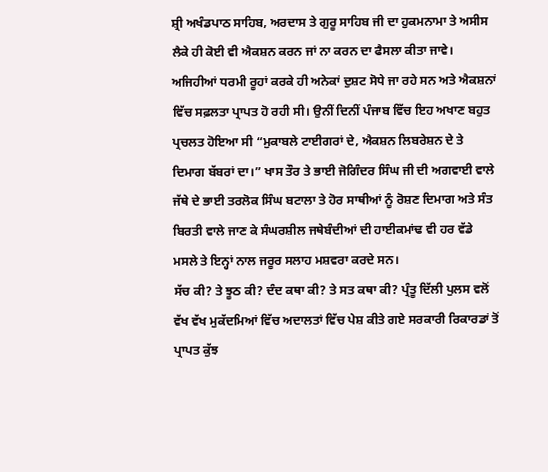ਸ਼੍ਰੀ ਅਖੰਡਪਾਠ ਸਾਹਿਬ, ਅਰਦਾਸ ਤੇ ਗੁਰੂ ਸਾਹਿਬ ਜੀ ਦਾ ਹੁਕਮਨਾਮਾ ਤੇ ਅਸੀਸ ਲੈਕੇ ਹੀ ਕੋਈ ਵੀ ਐਕਸ਼ਨ ਕਰਨ ਜਾਂ ਨਾ ਕਰਨ ਦਾ ਫੈਸਲਾ ਕੀਤਾ ਜਾਵੇ। ਅਜਿਹੀਆਂ ਧਰਮੀ ਰੂਹਾਂ ਕਰਕੇ ਹੀ ਅਨੇਕਾਂ ਦੁਸ਼ਟ ਸੋਧੇ ਜਾ ਰਹੇ ਸਨ ਅਤੇ ਐਕਸ਼ਨਾਂ ਵਿੱਚ ਸਫ਼ਲਤਾ ਪ੍ਰਾਪਤ ਹੋ ਰਹੀ ਸੀ। ਉਨੀਂ ਦਿਨੀਂ ਪੰਜਾਬ ਵਿੱਚ ਇਹ ਅਖਾਣ ਬਹੁਤ ਪ੍ਰਚਲਤ ਹੋਇਆ ਸੀ “ਮੁਕਾਬਲੇ ਟਾਈਗਰਾਂ ਦੇ, ਐਕਸ਼ਨ ਲਿਬਰੇਸ਼ਨ ਦੇ ਤੇ ਦਿਮਾਗ ਬੱਬਰਾਂ ਦਾ।” ਖਾਸ ਤੌਰ ਤੇ ਭਾਈ ਜੋਗਿੰਦਰ ਸਿੰਘ ਜੀ ਦੀ ਅਗਵਾਈ ਵਾਲੇ ਜੱਥੇ ਦੇ ਭਾਈ ਤਰਲੋਕ ਸਿੰਘ ਬਟਾਲਾ ਤੇ ਹੋਰ ਸਾਥੀਆਂ ਨੂੰ ਰੋਸ਼ਣ ਦਿਮਾਗ ਅਤੇ ਸੰਤ ਬਿਰਤੀ ਵਾਲੇ ਜਾਣ ਕੇ ਸੰਘਰਸ਼ੀਲ ਜਥੇਬੰਦੀਆਂ ਦੀ ਹਾਈਕਮਾਂਢ ਵੀ ਹਰ ਵੱਡੇ ਮਸਲੇ ਤੇ ਇਨ੍ਹਾਂ ਨਾਲ ਜਰੂਰ ਸਲਾਹ ਮਸ਼ਵਰਾ ਕਰਦੇ ਸਨ।
ਸੱਚ ਕੀ? ਤੇ ਝੂਠ ਕੀ? ਦੰਦ ਕਥਾ ਕੀ? ਤੇ ਸਤ ਕਥਾ ਕੀ? ਪ੍ਰੰਤੂ ਦਿੱਲੀ ਪੁਲਸ ਵਲੋਂ ਵੱਖ ਵੱਖ ਮੁਕੱਦਮਿਆਂ ਵਿੱਚ ਅਦਾਲਤਾਂ ਵਿੱਚ ਪੇਸ਼ ਕੀਤੇ ਗਏ ਸਰਕਾਰੀ ਰਿਕਾਰਡਾਂ ਤੋਂ ਪ੍ਰਾਪਤ ਕੁੱਝ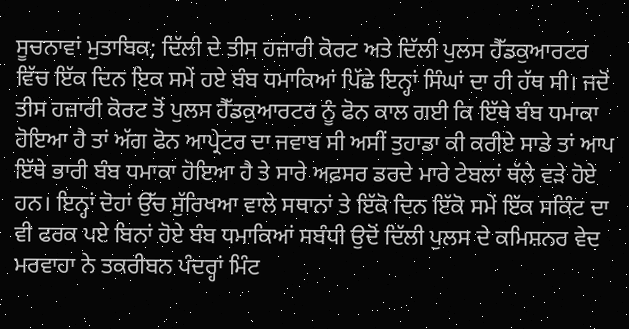ਸੂਚਨਾਵਾਂ ਮੁਤਾਬਿਕ; ਦਿੱਲੀ ਦੇ ਤੀਸ ਹਜ਼ਾਰੀ ਕੋਰਟ ਅਤੇ ਦਿੱਲੀ ਪੁਲਸ ਹੈੱਡਕੁਆਰਟਰ ਵਿੱਚ ਇੱਕ ਦਿਨ ਇਕ ਸਮੇਂ ਹਏ ਬੰਬ ਧਮਾਕਿਆਂ ਪਿੱਛੇ ਇਨ੍ਹਾਂ ਸਿੰਘਾਂ ਦਾ ਹੀ ਹੱਥ ਸੀ। ਜਦੋਂ ਤੀਸ ਹਜ਼ਾਰੀ ਕੋਰਟ ਤੋਂ ਪੁਲਸ ਹੈੱਡਕੁਆਰਟਰ ਨੂੰ ਫੋਨ ਕਾਲ ਗਈ ਕਿ ਇੱਥੇ ਬੰਬ ਧਮਾਕਾ ਹੋਇਆ ਹੈ ਤਾਂ ਅੱਗ ਫੋਨ ਆਪ੍ਰੇਟਰ ਦਾ ਜਵਾਬ ਸੀ ਅਸੀਂ ਤੁਹਾਡਾ ਕੀ ਕਰੀਏ ਸਾਡੇ ਤਾਂ ਆਪ ਇੱਥੇ ਭਾਰੀ ਬੰਬ ਧਮਾਕਾ ਹੋਇਆ ਹੈ ਤੇ ਸਾਰੇ ਅਫ਼ਸਰ ਡਰਦੇ ਮਾਰੇ ਟੇਬਲਾਂ ਥੱਲੇ ਵੜੇ ਹੋਏ ਹਨ। ਇਨ੍ਹਾਂ ਦੋਹਾਂ ਉੱਚ ਸੁੱਰਿਖਆ ਵਾਲੇ ਸਥਾਨਾਂ ਤੇ ਇੱਕੋ ਦਿਨ ਇੱਕੋ ਸਮੇਂ ਇੱਕ ਸਕਿੰਟ ਦਾ ਵੀ ਫਰਕ ਪਏ ਬਿਨਾਂ ਹੋਏ ਬੰਬ ਧਮਾਕਿਆਂ ਸਬੰਧੀ ਉਦੋਂ ਦਿੱਲੀ ਪੁਲਸ ਦੇ ਕਮਿਸ਼ਨਰ ਵੇਦ ਮਰਵਾਹਾ ਨੇ ਤਕਰੀਬਨ ਪੰਦਰ੍ਹਾਂ ਮਿੰਟ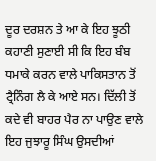ਦੂਰ ਦਰਸ਼ਨ ਤੇ ਆ ਕੇ ਇਹ ਝੂਠੀ ਕਹਾਣੀ ਸੁਣਾਈ ਸੀ ਕਿ ਇਹ ਬੰਬ ਧਮਾਕੇ ਕਰਨ ਵਾਲੇ ਪਾਕਿਸਤਾਨ ਤੋਂ ਟ੍ਰੈਨਿੰਗ ਲੈ ਕੇ ਆਏ ਸਨ। ਦਿੱਲੀ ਤੋਂ ਕਦੇ ਵੀ ਬਾਹਰ ਪੈਰ ਨਾ ਪਾਉਣ ਵਾਲੇ ਇਹ ਜੁਝਾਰੂ ਸਿੰਘ ਉਸਦੀਆਂ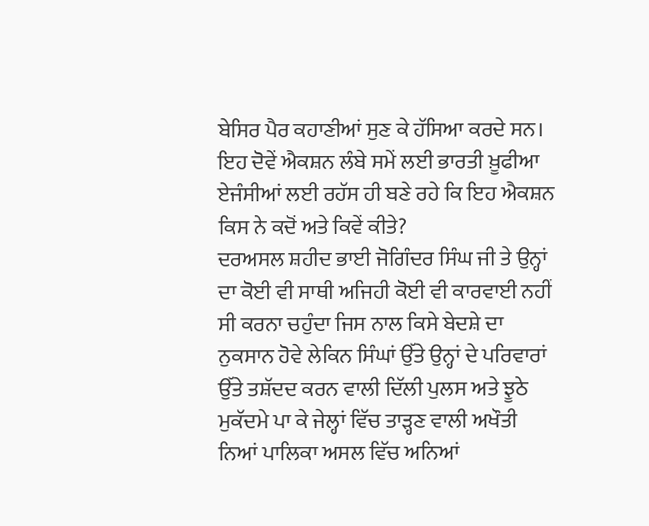ਬੇਸਿਰ ਪੈਰ ਕਹਾਣੀਆਂ ਸੁਣ ਕੇ ਹੱਸਿਆ ਕਰਦੇ ਸਨ। ਇਹ ਦੋਵੇਂ ਐਕਸ਼ਨ ਲੰਬੇ ਸਮੇਂ ਲਈ ਭਾਰਤੀ ਖ਼ੂਫੀਆ ਏਜੰਸੀਆਂ ਲਈ ਰਹੱਸ ਹੀ ਬਣੇ ਰਹੇ ਕਿ ਇਹ ਐਕਸ਼ਨ ਕਿਸ ਨੇ ਕਦੋਂ ਅਤੇ ਕਿਵੇਂ ਕੀਤੇ?
ਦਰਅਸਲ ਸ਼ਹੀਦ ਭਾਈ ਜੋਗਿੰਦਰ ਸਿੰਘ ਜੀ ਤੇ ਉਨ੍ਹਾਂ ਦਾ ਕੋਈ ਵੀ ਸਾਥੀ ਅਜਿਹੀ ਕੋਈ ਵੀ ਕਾਰਵਾਈ ਨਹੀਂ ਸੀ ਕਰਨਾ ਚਹੁੰਦਾ ਜਿਸ ਨਾਲ ਕਿਸੇ ਬੇਦਸ਼ੇ ਦਾ ਨੁਕਸਾਨ ਹੋਵੇ ਲੇਕਿਨ ਸਿੰਘਾਂ ਉੱਤੇ ਉਨ੍ਹਾਂ ਦੇ ਪਰਿਵਾਰਾਂ ਉੱਤੇ ਤਸ਼ੱਦਦ ਕਰਨ ਵਾਲੀ ਦਿੱਲੀ ਪੁਲਸ ਅਤੇ ਝੂਠੇ ਮੁਕੱਦਮੇ ਪਾ ਕੇ ਜੇਲ੍ਹਾਂ ਵਿੱਚ ਤਾੜ੍ਹਣ ਵਾਲੀ ਅਖੌਤੀ ਨਿਆਂ ਪਾਲਿਕਾ ਅਸਲ ਵਿੱਚ ਅਨਿਆਂ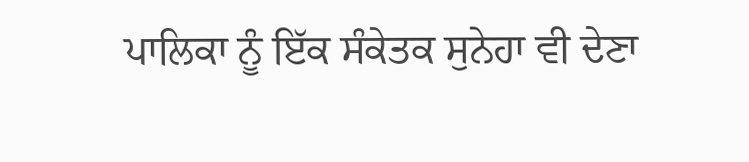ਪਾਲਿਕਾ ਨੂੰ ਇੱਕ ਸੰਕੇਤਕ ਸੁਨੇਹਾ ਵੀ ਦੇਣਾ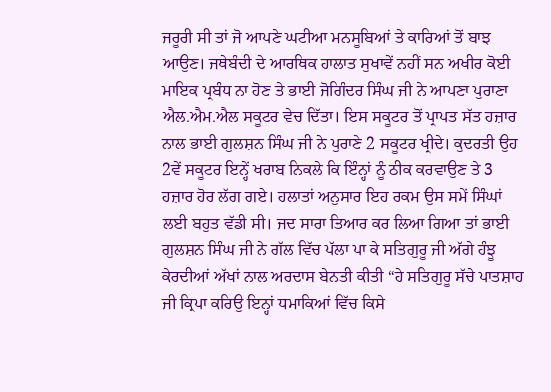ਜਰੂਰੀ ਸੀ ਤਾਂ ਜੋ ਆਪਣੇ ਘਟੀਆ ਮਨਸੂਬਿਆਂ ਤੇ ਕਾਰਿਆਂ ਤੋਂ ਬਾਝ ਆਉਣ। ਜਥੇਬੰਦੀ ਦੇ ਆਰਥਿਕ ਹਾਲਾਤ ਸੁਖਾਵੇਂ ਨਹੀਂ ਸਨ ਅਖੀਰ ਕੋਈ ਮਾਇਕ ਪ੍ਰਬੰਧ ਨਾ ਹੋਣ ਤੇ ਭਾਈ ਜੋਗਿੰਦਰ ਸਿੰਘ ਜੀ ਨੇ ਆਪਣਾ ਪੁਰਾਣਾ ਐਲ.ਐਮ.ਐਲ ਸਕੂਟਰ ਵੇਚ ਦਿੱਤਾ। ਇਸ ਸਕੂਟਰ ਤੋਂ ਪ੍ਰਾਪਤ ਸੱਤ ਹਜ਼ਾਰ ਨਾਲ ਭਾਈ ਗੁਲਸ਼ਨ ਸਿੰਘ ਜੀ ਨੇ ਪੁਰਾਣੇ 2 ਸਕੂਟਰ ਖ੍ਰੀਦੇ। ਕੁਦਰਤੀ ਉਹ 2ਵੇਂ ਸਕੂਟਰ ਇਨ੍ਹੇਂ ਖਰਾਬ ਨਿਕਲੇ ਕਿ ਇੰਨ੍ਹਾਂ ਨੂੰ ਠੀਕ ਕਰਵਾਉਣ ਤੇ 3 ਹਜ਼ਾਰ ਹੋਰ ਲੱਗ ਗਏ। ਹਲਾਤਾਂ ਅਨੁਸਾਰ ਇਹ ਰਕਮ ਉਸ ਸਮੇਂ ਸਿੰਘਾਂ ਲਈ ਬਹੁਤ ਵੱਡੀ ਸੀ। ਜਦ ਸਾਰਾ ਤਿਆਰ ਕਰ ਲਿਆ ਗਿਆ ਤਾਂ ਭਾਈ ਗੁਲਸ਼ਨ ਸਿੰਘ ਜੀ ਨੇ ਗੱਲ ਵਿੱਚ ਪੱਲਾ ਪਾ ਕੇ ਸਤਿਗੁਰੂ ਜੀ ਅੱਗੇ ਹੰਝੂ ਕੇਰਦੀਆਂ ਅੱਖਾਂ ਨਾਲ ਅਰਦਾਸ ਬੇਨਤੀ ਕੀਤੀ “ਹੇ ਸਤਿਗੁਰੂ ਸੱਚੇ ਪਾਤਸ਼ਾਹ ਜੀ ਕ੍ਰਿਪਾ ਕਰਿਉ ਇਨ੍ਹਾਂ ਧਮਾਕਿਆਂ ਵਿੱਚ ਕਿਸੇ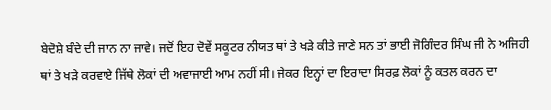ਬੇਦੋਸ਼ੇ ਬੰਦੇ ਦੀ ਜਾਨ ਨਾ ਜਾਵੇ। ਜਦੋਂ ਇਹ ਦੋਵੇਂ ਸਕੂਟਰ ਨੀਯਤ ਥਾਂ ਤੇ ਖੜੇ ਕੀਤੇ ਜਾਣੇ ਸਨ ਤਾਂ ਭਾਈ ਜੋਗਿੰਦਰ ਸਿੰਘ ਜੀ ਨੇ ਅਜਿਹੀ ਥਾਂ ਤੇ ਖੜੇ ਕਰਵਾਏ ਜਿੱਥੇ ਲੋਕਾਂ ਦੀ ਅਵਾਜਾਈ ਆਮ ਨਹੀਂ ਸੀ। ਜੇਕਰ ਇਨ੍ਹਾਂ ਦਾ ਇਰਾਦਾ ਸਿਰਫ਼ ਲੋਕਾਂ ਨੂੰ ਕਤਲ ਕਰਨ ਦਾ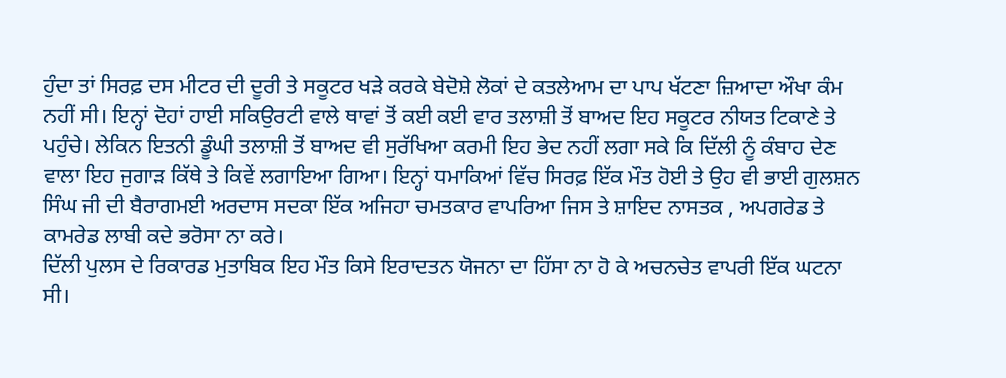ਹੁੰਦਾ ਤਾਂ ਸਿਰਫ਼ ਦਸ ਮੀਟਰ ਦੀ ਦੂਰੀ ਤੇ ਸਕੂਟਰ ਖੜੇ ਕਰਕੇ ਬੇਦੋਸ਼ੇ ਲੋਕਾਂ ਦੇ ਕਤਲੇਆਮ ਦਾ ਪਾਪ ਖੱਟਣਾ ਜ਼ਿਆਦਾ ਔਖਾ ਕੰਮ ਨਹੀਂ ਸੀ। ਇਨ੍ਹਾਂ ਦੋਹਾਂ ਹਾਈ ਸਕਿਉਰਟੀ ਵਾਲੇ ਥਾਵਾਂ ਤੋਂ ਕਈ ਕਈ ਵਾਰ ਤਲਾਸ਼ੀ ਤੋਂ ਬਾਅਦ ਇਹ ਸਕੂਟਰ ਨੀਯਤ ਟਿਕਾਣੇ ਤੇ ਪਹੁੰਚੇ। ਲੇਕਿਨ ਇਤਨੀ ਡੂੰਘੀ ਤਲਾਸ਼ੀ ਤੋਂ ਬਾਅਦ ਵੀ ਸੁਰੱਖਿਆ ਕਰਮੀ ਇਹ ਭੇਦ ਨਹੀਂ ਲਗਾ ਸਕੇ ਕਿ ਦਿੱਲੀ ਨੂੰ ਕੰਬਾਹ ਦੇਣ ਵਾਲਾ ਇਹ ਜੁਗਾੜ ਕਿੱਥੇ ਤੇ ਕਿਵੇਂ ਲਗਾਇਆ ਗਿਆ। ਇਨ੍ਹਾਂ ਧਮਾਕਿਆਂ ਵਿੱਚ ਸਿਰਫ਼ ਇੱਕ ਮੌਤ ਹੋਈ ਤੇ ਉਹ ਵੀ ਭਾਈ ਗੁਲਸ਼ਨ ਸਿੰਘ ਜੀ ਦੀ ਬੈਰਾਗਮਈ ਅਰਦਾਸ ਸਦਕਾ ਇੱਕ ਅਜਿਹਾ ਚਮਤਕਾਰ ਵਾਪਰਿਆ ਜਿਸ ਤੇ ਸ਼ਾਇਦ ਨਾਸਤਕ , ਅਪਗਰੇਡ ਤੇ ਕਾਮਰੇਡ ਲਾਬੀ ਕਦੇ ਭਰੋਸਾ ਨਾ ਕਰੇ।
ਦਿੱਲੀ ਪੁਲਸ ਦੇ ਰਿਕਾਰਡ ਮੁਤਾਬਿਕ ਇਹ ਮੌਤ ਕਿਸੇ ਇਰਾਦਤਨ ਯੋਜਨਾ ਦਾ ਹਿੱਸਾ ਨਾ ਹੋ ਕੇ ਅਚਨਚੇਤ ਵਾਪਰੀ ਇੱਕ ਘਟਨਾ ਸੀ।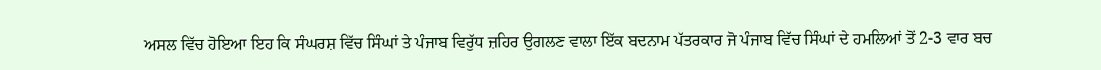ਅਸਲ ਵਿੱਚ ਹੋਇਆ ਇਹ ਕਿ ਸੰਘਰਸ਼ ਵਿੱਚ ਸਿੰਘਾਂ ਤੇ ਪੰਜਾਬ ਵਿਰੁੱਧ ਜ਼ਹਿਰ ਉਗਲਣ ਵਾਲਾ ਇੱਕ ਬਦਨਾਮ ਪੱਤਰਕਾਰ ਜੋ ਪੰਜਾਬ ਵਿੱਚ ਸਿੰਘਾਂ ਦੇ ਹਮਲਿਆਂ ਤੋਂ 2-3 ਵਾਰ ਬਚ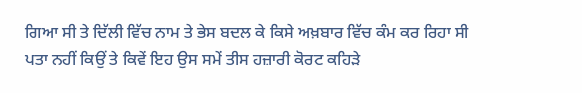ਗਿਆ ਸੀ ਤੇ ਦਿੱਲੀ ਵਿੱਚ ਨਾਮ ਤੇ ਭੇਸ ਬਦਲ ਕੇ ਕਿਸੇ ਅਖ਼ਬਾਰ ਵਿੱਚ ਕੰਮ ਕਰ ਰਿਹਾ ਸੀ ਪਤਾ ਨਹੀਂ ਕਿਉਂ ਤੇ ਕਿਵੇਂ ਇਹ ਉਸ ਸਮੇਂ ਤੀਸ ਹਜ਼ਾਰੀ ਕੋਰਟ ਕਹਿੜੇ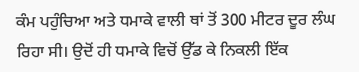ਕੰਮ ਪਹੁੰਚਿਆ ਅਤੇ ਧਮਾਕੇ ਵਾਲੀ ਥਾਂ ਤੋਂ 300 ਮੀਟਰ ਦੂਰ ਲੰਘ ਰਿਹਾ ਸੀ। ਉਦੋਂ ਹੀ ਧਮਾਕੇ ਵਿਚੋਂ ਉੱਡ ਕੇ ਨਿਕਲੀ ਇੱਕ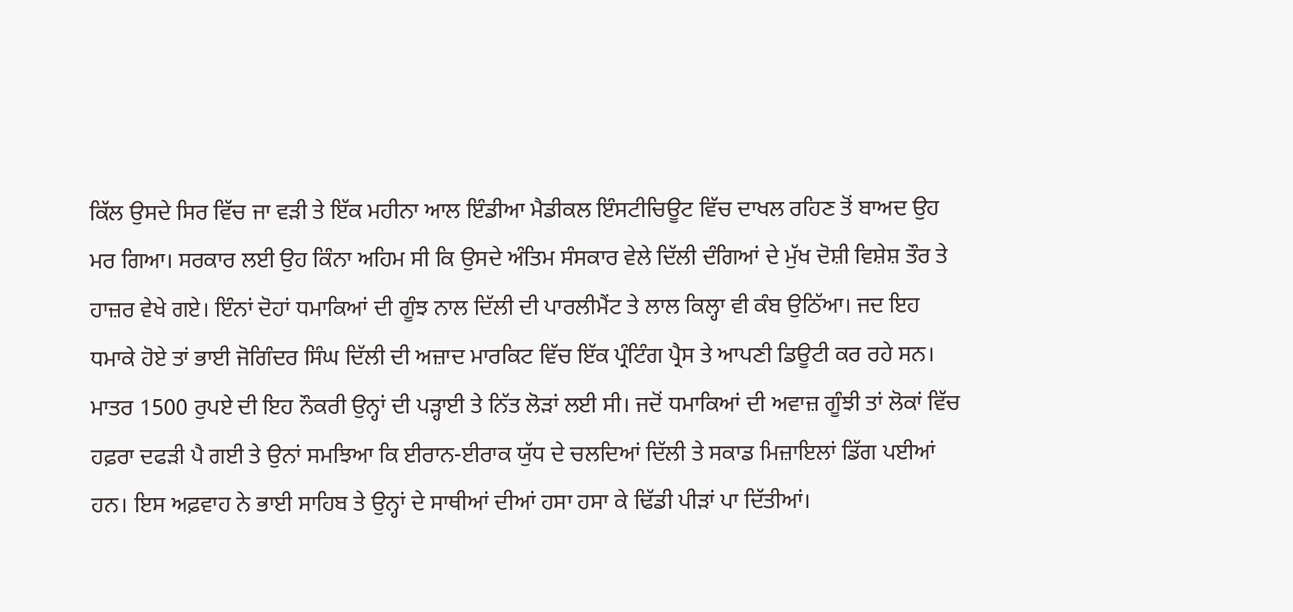ਕਿੱਲ ਉਸਦੇ ਸਿਰ ਵਿੱਚ ਜਾ ਵੜੀ ਤੇ ਇੱਕ ਮਹੀਨਾ ਆਲ ਇੰਡੀਆ ਮੈਡੀਕਲ ਇੰਸਟੀਚਿਊਟ ਵਿੱਚ ਦਾਖਲ ਰਹਿਣ ਤੋਂ ਬਾਅਦ ਉਹ ਮਰ ਗਿਆ। ਸਰਕਾਰ ਲਈ ਉਹ ਕਿੰਨਾ ਅਹਿਮ ਸੀ ਕਿ ਉਸਦੇ ਅੰਤਿਮ ਸੰਸਕਾਰ ਵੇਲੇ ਦਿੱਲੀ ਦੰਗਿਆਂ ਦੇ ਮੁੱਖ ਦੋਸ਼ੀ ਵਿਸ਼ੇਸ਼ ਤੌਰ ਤੇ ਹਾਜ਼ਰ ਵੇਖੇ ਗਏ। ਇੰਨਾਂ ਦੋਹਾਂ ਧਮਾਕਿਆਂ ਦੀ ਗੂੰਝ ਨਾਲ ਦਿੱਲੀ ਦੀ ਪਾਰਲੀਮੈਂਟ ਤੇ ਲਾਲ ਕਿਲ੍ਹਾ ਵੀ ਕੰਬ ਉਠਿੱਆ। ਜਦ ਇਹ ਧਮਾਕੇ ਹੋਏ ਤਾਂ ਭਾਈ ਜੋਗਿੰਦਰ ਸਿੰਘ ਦਿੱਲੀ ਦੀ ਅਜ਼ਾਦ ਮਾਰਕਿਟ ਵਿੱਚ ਇੱਕ ਪ੍ਰੰਟਿੰਗ ਪ੍ਰੈਸ ਤੇ ਆਪਣੀ ਡਿਊਟੀ ਕਰ ਰਹੇ ਸਨ। ਮਾਤਰ 1500 ਰੁਪਏ ਦੀ ਇਹ ਨੌਕਰੀ ਉਨ੍ਹਾਂ ਦੀ ਪੜ੍ਹਾਈ ਤੇ ਨਿੱਤ ਲੋੜਾਂ ਲਈ ਸੀ। ਜਦੋਂ ਧਮਾਕਿਆਂ ਦੀ ਅਵਾਜ਼ ਗੂੰਝੀ ਤਾਂ ਲੋਕਾਂ ਵਿੱਚ ਹਫ਼ਰਾ ਦਫੜੀ ਪੈ ਗਈ ਤੇ ਉਨਾਂ ਸਮਝਿਆ ਕਿ ਈਰਾਨ-ਈਰਾਕ ਯੁੱਧ ਦੇ ਚਲਦਿਆਂ ਦਿੱਲੀ ਤੇ ਸਕਾਡ ਮਿਜ਼ਾਇਲਾਂ ਡਿੱਗ ਪਈਆਂ ਹਨ। ਇਸ ਅਫ਼ਵਾਹ ਨੇ ਭਾਈ ਸਾਹਿਬ ਤੇ ਉਨ੍ਹਾਂ ਦੇ ਸਾਥੀਆਂ ਦੀਆਂ ਹਸਾ ਹਸਾ ਕੇ ਢਿੱਡੀ ਪੀੜਾਂ ਪਾ ਦਿੱਤੀਆਂ।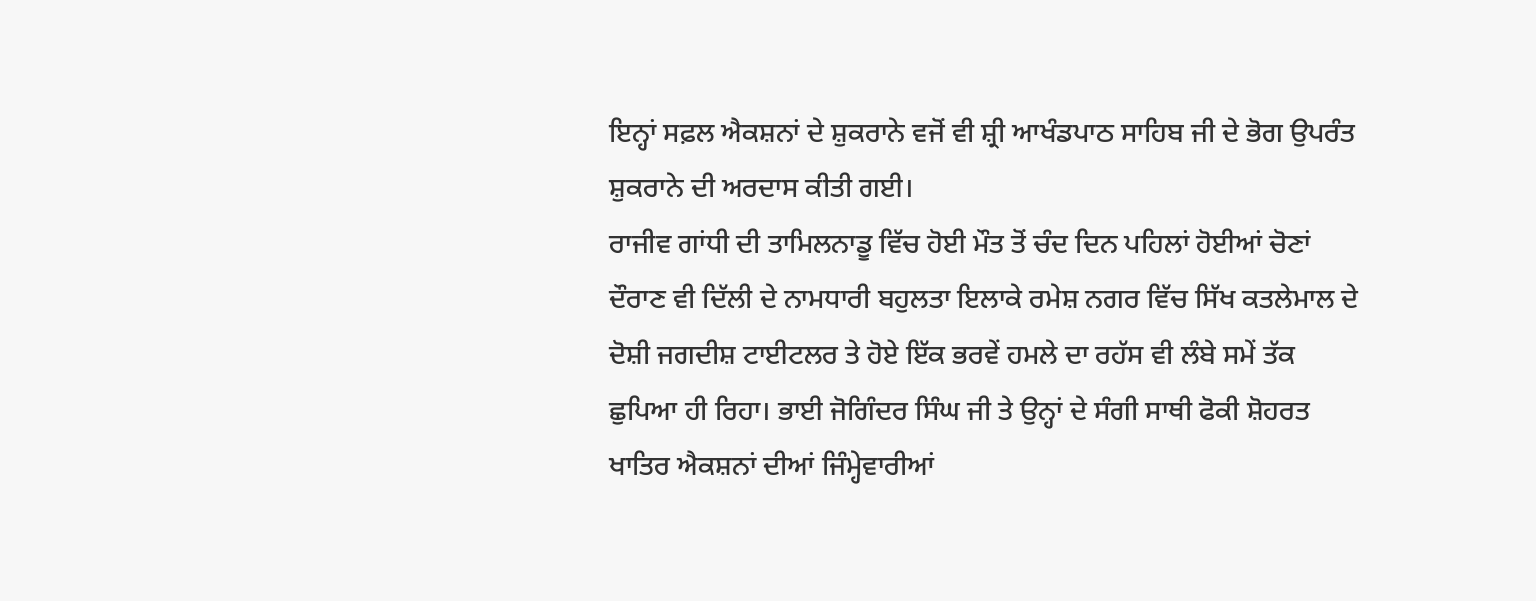ਇਨ੍ਹਾਂ ਸਫ਼ਲ ਐਕਸ਼ਨਾਂ ਦੇ ਸ਼ੁਕਰਾਨੇ ਵਜੋਂ ਵੀ ਸ਼੍ਰੀ ਆਖੰਡਪਾਠ ਸਾਹਿਬ ਜੀ ਦੇ ਭੋਗ ਉਪਰੰਤ ਸ਼ੁਕਰਾਨੇ ਦੀ ਅਰਦਾਸ ਕੀਤੀ ਗਈ।
ਰਾਜੀਵ ਗਾਂਧੀ ਦੀ ਤਾਮਿਲਨਾਡੂ ਵਿੱਚ ਹੋਈ ਮੌਤ ਤੋਂ ਚੰਦ ਦਿਨ ਪਹਿਲਾਂ ਹੋਈਆਂ ਚੋਣਾਂ ਦੌਰਾਣ ਵੀ ਦਿੱਲੀ ਦੇ ਨਾਮਧਾਰੀ ਬਹੁਲਤਾ ਇਲਾਕੇ ਰਮੇਸ਼ ਨਗਰ ਵਿੱਚ ਸਿੱਖ ਕਤਲੇਮਾਲ ਦੇ ਦੋਸ਼ੀ ਜਗਦੀਸ਼ ਟਾਈਟਲਰ ਤੇ ਹੋਏ ਇੱਕ ਭਰਵੇਂ ਹਮਲੇ ਦਾ ਰਹੱਸ ਵੀ ਲੰਬੇ ਸਮੇਂ ਤੱਕ ਛੁਪਿਆ ਹੀ ਰਿਹਾ। ਭਾਈ ਜੋਗਿੰਦਰ ਸਿੰਘ ਜੀ ਤੇ ਉਨ੍ਹਾਂ ਦੇ ਸੰਗੀ ਸਾਥੀ ਫੋਕੀ ਸ਼ੋਹਰਤ ਖਾਤਿਰ ਐਕਸ਼ਨਾਂ ਦੀਆਂ ਜਿੰਮ੍ਹੇਵਾਰੀਆਂ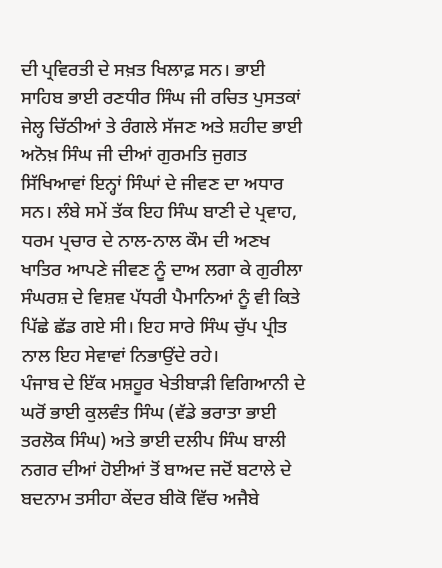ਦੀ ਪ੍ਰਵਿਰਤੀ ਦੇ ਸਖ਼ਤ ਖਿਲਾਫ਼ ਸਨ। ਭਾਈ ਸਾਹਿਬ ਭਾਈ ਰਣਧੀਰ ਸਿੰਘ ਜੀ ਰਚਿਤ ਪੁਸਤਕਾਂ ਜੇਲ੍ਹ ਚਿੱਠੀਆਂ ਤੇ ਰੰਗਲੇ ਸੱਜਣ ਅਤੇ ਸ਼ਹੀਦ ਭਾਈ ਅਨੋਖ਼ ਸਿੰਘ ਜੀ ਦੀਆਂ ਗੁਰਮਤਿ ਜੁਗਤ ਸਿੱਖਿਆਵਾਂ ਇਨ੍ਹਾਂ ਸਿੰਘਾਂ ਦੇ ਜੀਵਣ ਦਾ ਅਧਾਰ ਸਨ। ਲੰਬੇ ਸਮੇਂ ਤੱਕ ਇਹ ਸਿੰਘ ਬਾਣੀ ਦੇ ਪ੍ਰਵਾਹ, ਧਰਮ ਪ੍ਰਚਾਰ ਦੇ ਨਾਲ-ਨਾਲ ਕੌਮ ਦੀ ਅਣਖ ਖਾਤਿਰ ਆਪਣੇ ਜੀਵਣ ਨੂੰ ਦਾਅ ਲਗਾ ਕੇ ਗੁਰੀਲਾ ਸੰਘਰਸ਼ ਦੇ ਵਿਸ਼ਵ ਪੱਧਰੀ ਪੈਮਾਨਿਆਂ ਨੂੰ ਵੀ ਕਿਤੇ ਪਿੱਛੇ ਛੱਡ ਗਏ ਸੀ। ਇਹ ਸਾਰੇ ਸਿੰਘ ਚੁੱਪ ਪ੍ਰੀਤ ਨਾਲ ਇਹ ਸੇਵਾਵਾਂ ਨਿਭਾਉਂਦੇ ਰਹੇ।
ਪੰਜਾਬ ਦੇ ਇੱਕ ਮਸ਼ਹੂਰ ਖੇਤੀਬਾੜੀ ਵਿਗਿਆਨੀ ਦੇ ਘਰੋਂ ਭਾਈ ਕੁਲਵੰਤ ਸਿੰਘ (ਵੱਡੇ ਭਰਾਤਾ ਭਾਈ ਤਰਲੋਕ ਸਿੰਘ) ਅਤੇ ਭਾਈ ਦਲੀਪ ਸਿੰਘ ਬਾਲੀ ਨਗਰ ਦੀਆਂ ਹੋਈਆਂ ਤੋਂ ਬਾਅਦ ਜਦੋਂ ਬਟਾਲੇ ਦੇ ਬਦਨਾਮ ਤਸੀਹਾ ਕੇਂਦਰ ਬੀਕੋ ਵਿੱਚ ਅਜੈਬੇ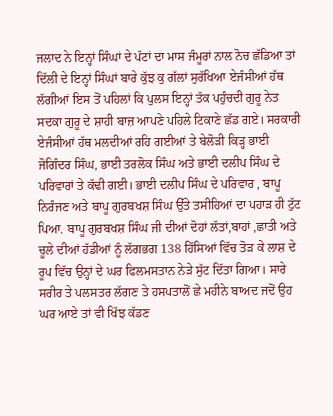ਜਲਾਦ ਨੇ ਇਨ੍ਹਾਂ ਸਿੰਘਾਂ ਦੇ ਪੱਟਾਂ ਦਾ ਮਾਸ ਜੰਮੂਰਾਂ ਨਾਲ ਨੋਚ ਛੱਡਿਆ ਤਾਂ ਦਿੱਲੀ ਦੇ ਇਨ੍ਹਾਂ ਸਿੰਘਾਂ ਬਾਰੇ ਕੁੱਝ ਕੁ ਗੱਲਾਂ ਸੁਰੱਖਿਆ ਏਜੰਸੀਆਂ ਹੱਥ ਲੱਗੀਆਂ ਇਸ ਤੋਂ ਪਹਿਲਾਂ ਕਿ ਪੁਲਸ ਇਨ੍ਹਾਂ ਤੱਕ ਪਹੁੰਚਦੀ ਗੁਰੂ ਨੇਤ ਸਦਕਾ ਗੁਰੂ ਦੇ ਸ਼ਾਹੀ ਬਾਜ਼ ਆਪਣੇ ਪਹਿਲੇ ਟਿਕਾਣੇ ਛੱਡ ਗਏ। ਸਰਕਾਰੀ ਏਜੰਸੀਆਂ ਹੱਥ ਮਲਦੀਆਂ ਰਹਿ ਗਈਆਂ ਤੇ ਬੇਲੋੜੀ ਕਿੜ੍ਹ ਭਾਈ ਜੋਗਿੰਦਰ ਸਿੰਘ, ਭਾਈ ਤਰਲੋਕ ਸਿੰਘ ਅਤੇ ਭਾਈ ਦਲੀਪ ਸਿੰਘ ਦੇ ਪਰਿਵਾਰਾਂ ਤੇ ਕੱਢੀ ਗਈ। ਭਾਈ ਦਲੀਪ ਸਿੰਘ ਦੇ ਪਰਿਵਾਰ , ਬਾਪੂ ਨਿਰੰਜਣ ਅਤੇ ਬਾਪੂ ਗੁਰਬਖਸ਼ ਸਿੰਘ ਉੱਤੇ ਤਸੀਹਿਆਂ ਦਾ ਪਹਾੜ ਹੀ ਟੁੱਟ ਪਿਆ. ਬਾਪੂ ਗੁਰਬਖਸ਼ ਸਿੰਘ ਜੀ ਦੀਆਂ ਦੋਹਾਂ ਲੱਤਾਂ,ਬਾਹਾਂ ,ਛਾਤੀ ਅਤੇ ਚੂਲੇ ਦੀਆਂ ਹੱਡੀਆਂ ਨੂੰ ਲੱਗਭਗ 138 ਹਿੱਸਿਆਂ ਵਿੱਚ ਤੋੜ ਕੇ ਲਾਸ਼ ਦੇ ਰੂਪ ਵਿੱਚ ਉਨ੍ਹਾਂ ਦੇ ਘਰ ਫਿਲਮਸਤਾਨ ਨੇੜੇ ਸੁੱਟ ਦਿੱਤਾ ਗਿਆ। ਸਾਰੇ ਸਰੀਰ ਤੇ ਪਲਸਤਰ ਲੱਗਣ ਤੇ ਹਸਪਤਾਲੋਂ ਛੇ ਮਹੀਨੇ ਬਾਅਦ ਜਦੋਂ ਉਹ ਘਰ ਆਏ ਤਾਂ ਵੀ ਖਿੱਝ ਕੱਡਣ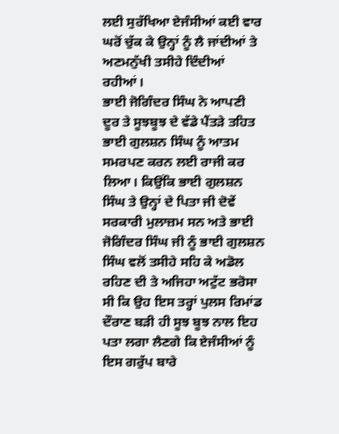ਲਈ ਸੁਰੱਖਿਆ ਏਜੰਸੀਆਂ ਕਈ ਵਾਰ ਘਰੋਂ ਚੁੱਕ ਕੇ ਉਨ੍ਹਾਂ ਨੂੰ ਲੈ ਜਾਂਦੀਆਂ ਤੇ ਅਣਮਨੁੱਖੀ ਤਸੀਹੇ ਦਿੰਦੀਆਂ ਰਹੀਆਂ।
ਭਾਈ ਜੋਗਿੰਦਰ ਸਿੰਘ ਨੇ ਆਪਣੀ ਦੂਰ ਤੇ ਸੂਝਬੂਝ ਦੇ ਵੱਡੇ ਪੈਂਤੜੇ ਤਹਿਤ ਭਾਈ ਗੁਲਸ਼ਨ ਸਿੰਘ ਨੂੰ ਆਤਮ ਸਮਰਪਣ ਕਰਨ ਲਈ ਰਾਜੀ ਕਰ ਲਿਆ। ਕਿਉਂਕਿ ਭਾਈ ਗੁਲਸ਼ਨ ਸਿੰਘ ਤੇ ਉਨ੍ਹਾਂ ਦੇ ਪਿਤਾ ਜੀ ਦੋਵੇਂ ਸਰਕਾਰੀ ਮੁਲਾਜ਼ਮ ਸਨ ਅਤੇ ਭਾਈ ਜੋਗਿੰਦਰ ਸਿੰਘ ਜੀ ਨੂੰ ਭਾਈ ਗੁਲਸ਼ਨ ਸਿੰਘ ਵਲੋਂ ਤਸੀਹੇ ਸਹਿ ਕੇ ਅਡੋਲ ਰਹਿਣ ਦੀ ਤੇ ਅਜਿਹਾ ਅਟੁੱਟ ਭਰੋਸਾ ਸੀ ਕਿ ਉਹ ਇਸ ਤਰ੍ਹਾਂ ਪੁਲਸ ਰਿਮਾਂਡ ਦੌਰਾਣ ਬੜੀ ਹੀ ਸੂਝ ਬੂਝ ਨਾਲ ਇਹ ਪਤਾ ਲਗਾ ਲੈਣਗੇ ਕਿ ਏਜੰਸੀਆਂ ਨੂੰ ਇਸ ਗਰੁੱਪ ਬਾਰੇ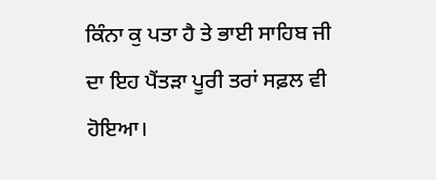ਕਿੰਨਾ ਕੁ ਪਤਾ ਹੈ ਤੇ ਭਾਈ ਸਾਹਿਬ ਜੀ ਦਾ ਇਹ ਪੈਂਤੜਾ ਪੂਰੀ ਤਰਾਂ ਸਫ਼ਲ ਵੀ ਹੋਇਆ।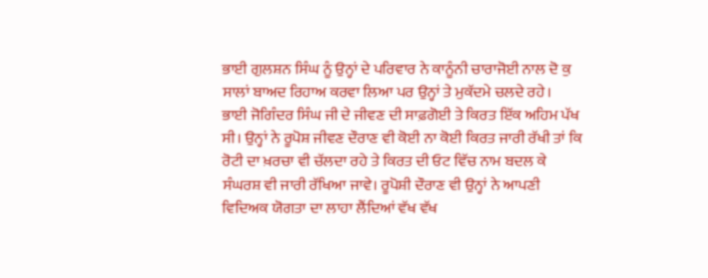ਭਾਈ ਗੁਲਸ਼ਨ ਸਿੰਘ ਨੂੰ ਉਨ੍ਹਾਂ ਦੇ ਪਰਿਵਾਰ ਨੇ ਕਾਨੂੰਨੀ ਚਾਰਾਜੋਈ ਨਾਲ ਦੋ ਕੁ ਸਾਲਾਂ ਬਾਅਦ ਰਿਹਾਅ ਕਰਵਾ ਲਿਆ ਪਰ ਉਨ੍ਹਾਂ ਤੇ ਮੁਕੱਦਮੇ ਚਲਦੇ ਰਹੇ।
ਭਾਈ ਜੋਗਿੰਦਰ ਸਿੰਘ ਜੀ ਦੇ ਜੀਵਣ ਦੀ ਸਾਫ਼ਗੋਈ ਤੇ ਕਿਰਤ ਇੱਕ ਅਹਿਮ ਪੱਖ ਸੀ। ਉਨ੍ਹਾਂ ਨੇ ਰੂਪੋਸ਼ ਜੀਵਣ ਦੌਰਾਣ ਵੀ ਕੋਈ ਨਾ ਕੋਈ ਕਿਰਤ ਜਾਰੀ ਰੱਖੀ ਤਾਂ ਕਿ ਰੋਟੀ ਦਾ ਖ਼ਰਚਾ ਵੀ ਚੱਲਦਾ ਰਹੇ ਤੇ ਕਿਰਤ ਦੀ ਓਟ ਵਿੱਚ ਨਾਮ ਬਦਲ ਕੇ ਸੰਘਰਸ਼ ਵੀ ਜਾਰੀ ਰੱਖਿਆ ਜਾਵੇ। ਰੂਪੋਸ਼ੀ ਦੌਰਾਣ ਵੀ ਉਨ੍ਹਾਂ ਨੇ ਆਪਣੀ ਵਿਦਿਅਕ ਯੋਗਤਾ ਦਾ ਲਾਹਾ ਲੈਂਦਿਆਂ ਵੱਖ ਵੱਖ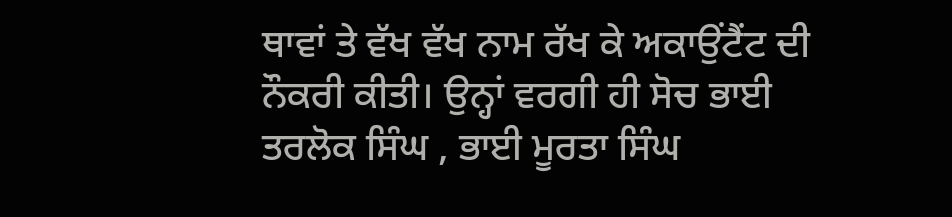ਥਾਵਾਂ ਤੇ ਵੱਖ ਵੱਖ ਨਾਮ ਰੱਖ ਕੇ ਅਕਾਉਂਟੈਂਟ ਦੀ ਨੌਕਰੀ ਕੀਤੀ। ਉਨ੍ਹਾਂ ਵਰਗੀ ਹੀ ਸੋਚ ਭਾਈ ਤਰਲੋਕ ਸਿੰਘ , ਭਾਈ ਮੂਰਤਾ ਸਿੰਘ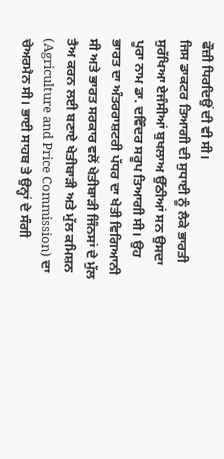ਫੌਜ਼ੀ ਧਿਰਦਿਉਂ ਦੀ ਵੀ ਸੀ।
ਜਿਸ ਡਾਕਟਰ ਤਿਆਗੀ ਦੀ ਸੁਧਾਈ ਨੂੰ ਲੈਕੇ ਭਾਰਤੀ ਸੁਰੱਖਿਆ ਏਜੰਸੀਆਂ ਬੁਖਲਾਅ ਉੱਠੀਆਂ ਸਨ ਉਸਦਾ ਪੂਰਾ ਨਾਮ ਡਾ. ਦਵਿੰਦਰ ਸਰੂਪ ਤਿਆਗੀ ਸੀ। ਉਹ ਭਾਰਤ ਦਾ ਅੰਤਰਰਾਸ਼ਟਰੀ ਪੱਧਰ ਦਾ ਖੇਤੀ ਵਿਗਿਆਨੀ ਸੀ ਅਤੇ ਭਾਰਤ ਸਰਕਾਰ ਵਲੋਂ ਖੇਤੀਬਾੜੀ ਜਿੰਨਸਾਂ ਦੇ ਮੁੱਲ ਤੈਅ ਕਰਨ ਲਈ ਬਣਾਏ ਖੇਤੀਬਾੜੀ ਅਤੇ ਮੁੱਲ ਕਮਿਸ਼ਨ (Agriculture and Price Commission) ਦਾ ਚੇਅਰਮੈਨ ਸੀ। ਭਾਈ ਸਾਹਬ ਤੇ ਉਨ੍ਹਾਂ ਦੇ ਸੰਗੀ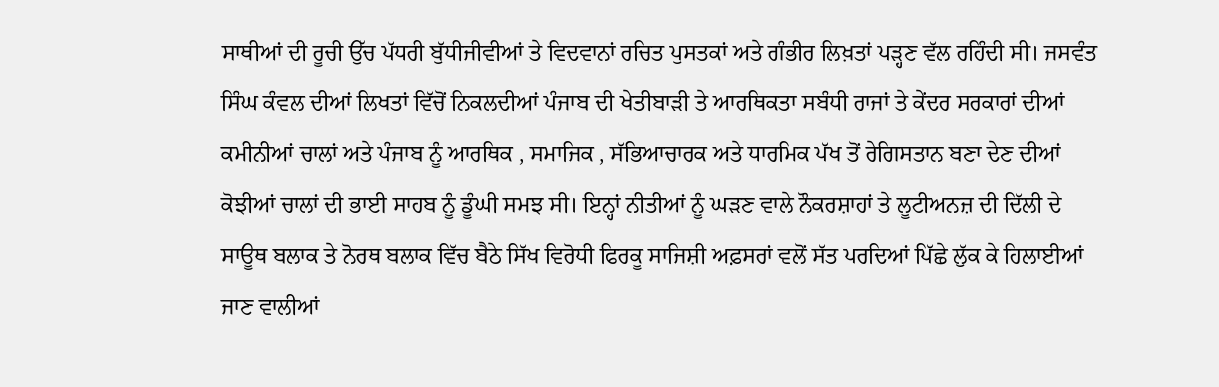ਸਾਥੀਆਂ ਦੀ ਰੂਚੀ ਉੱਚ ਪੱਧਰੀ ਬੁੱਧੀਜੀਵੀਆਂ ਤੇ ਵਿਦਵਾਨਾਂ ਰਚਿਤ ਪੁਸਤਕਾਂ ਅਤੇ ਗੰਭੀਰ ਲਿਖ਼ਤਾਂ ਪੜ੍ਹਣ ਵੱਲ ਰਹਿੰਦੀ ਸੀ। ਜਸਵੰਤ ਸਿੰਘ ਕੰਵਲ ਦੀਆਂ ਲਿਖਤਾਂ ਵਿੱਚੋਂ ਨਿਕਲਦੀਆਂ ਪੰਜਾਬ ਦੀ ਖੇਤੀਬਾੜੀ ਤੇ ਆਰਥਿਕਤਾ ਸਬੰਧੀ ਰਾਜਾਂ ਤੇ ਕੇਂਦਰ ਸਰਕਾਰਾਂ ਦੀਆਂ ਕਮੀਨੀਆਂ ਚਾਲਾਂ ਅਤੇ ਪੰਜਾਬ ਨੂੰ ਆਰਥਿਕ , ਸਮਾਜਿਕ , ਸੱਭਿਆਚਾਰਕ ਅਤੇ ਧਾਰਮਿਕ ਪੱਖ ਤੋਂ ਰੇਗਿਸਤਾਨ ਬਣਾ ਦੇਣ ਦੀਆਂ ਕੋਝੀਆਂ ਚਾਲਾਂ ਦੀ ਭਾਈ ਸਾਹਬ ਨੂੰ ਡੂੰਘੀ ਸਮਝ ਸੀ। ਇਨ੍ਹਾਂ ਨੀਤੀਆਂ ਨੂੰ ਘੜਣ ਵਾਲੇ ਨੌਕਰਸ਼ਾਹਾਂ ਤੇ ਲੂਟੀਅਨਜ਼ ਦੀ ਦਿੱਲੀ ਦੇ ਸਾਊਥ ਬਲਾਕ ਤੇ ਨੋਰਥ ਬਲਾਕ ਵਿੱਚ ਬੈਠੇ ਸਿੱਖ ਵਿਰੋਧੀ ਫਿਰਕੂ ਸਾਜਿਸ਼ੀ ਅਫ਼ਸਰਾਂ ਵਲੋਂ ਸੱਤ ਪਰਦਿਆਂ ਪਿੱਛੇ ਲੁੱਕ ਕੇ ਹਿਲਾਈਆਂ ਜਾਣ ਵਾਲੀਆਂ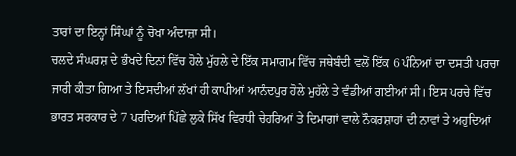ਤਾਰਾਂ ਦਾ ਇਨ੍ਹਾਂ ਸਿੰਘਾਂ ਨੂੰ ਚੋਖਾ ਅੰਦਾਜ਼ਾ ਸੀ।
ਚਲਦੇ ਸੰਘਰਸ਼ ਦੇ ਭੰਖਦੇ ਦਿਨਾਂ ਵਿੱਚ ਹੋਲੇ ਮੁੱਹਲੇ ਦੇ ਇੱਕ ਸਮਾਗਮ ਵਿੱਚ ਜਥੇਬੰਦੀ ਵਲੋਂ ਇੱਕ 6 ਪੰਨਿਆਂ ਦਾ ਦਸਤੀ ਪਰਚਾ ਜਾਰੀ ਕੀਤਾ ਗਿਆ ਤੇ ਇਸਦੀਆਂ ਲੱਖਾਂ ਹੀ ਕਾਪੀਆਂ ਆਨੰਦਪੁਰ ਹੋਲੇ ਮੁਹੱਲੇ ਤੇ ਵੰਡੀਆਂ ਗਈਆਂ ਸੀ। ਇਸ ਪਰਚੇ ਵਿੱਚ ਭਾਰਤ ਸਰਕਾਰ ਦੇ 7 ਪਰਦਿਆਂ ਪਿੱਛੇ ਲੁਕੇ ਸਿੱਖ ਵਿਰਧੀ ਚੇਹਰਿਆਂ ਤੇ ਦਿਮਾਗਾਂ ਵਾਲੇ ਨੌਕਰਸ਼ਾਹਾਂ ਦੀ ਨਾਵਾਂ ਤੇ ਅਹੁਦਿਆਂ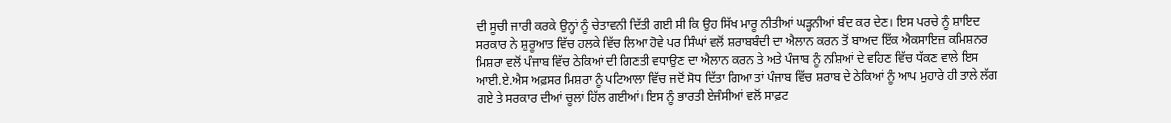ਦੀ ਸੂਚੀ ਜਾਰੀ ਕਰਕੇ ਉਨ੍ਹਾਂ ਨੂੰ ਚੇਤਾਵਨੀ ਦਿੱਤੀ ਗਈ ਸੀ ਕਿ ਉਹ ਸਿੱਖ ਮਾਰੂ ਨੀਤੀਆਂ ਘੜ੍ਹਨੀਆਂ ਬੰਦ ਕਰ ਦੇਣ। ਇਸ ਪਰਚੇ ਨੂੰ ਸ਼ਾਇਦ ਸਰਕਾਰ ਨੇ ਸ਼ੁਰੂਆਤ ਵਿੱਚ ਹਲਕੇ ਵਿੱਚ ਲਿਆ ਹੋਵੇ ਪਰ ਸਿੰਘਾਂ ਵਲੋਂ ਸ਼ਰਾਬਬੰਦੀ ਦਾ ਐਲਾਨ ਕਰਨ ਤੋਂ ਬਾਅਦ ਇੱਕ ਐਕਸਾਇਜ਼ ਕਮਿਸ਼ਨਰ ਮਿਸ਼ਰਾ ਵਲੋਂ ਪੰਜਾਬ ਵਿੱਚ ਠੇਕਿਆਂ ਦੀ ਗਿਣਤੀ ਵਧਾਉਣ ਦਾ ਐਲਾਨ ਕਰਨ ਤੇ ਅਤੇ ਪੰਜਾਬ ਨੂੰ ਨਸ਼ਿਆਂ ਦੇ ਵਹਿਣ ਵਿੱਚ ਧੱਕਣ ਵਾਲੇ ਇਸ ਆਈ.ਏ.ਐਸ ਅਫ਼ਸਰ ਮਿਸ਼ਰਾ ਨੂੰ ਪਟਿਆਲਾ ਵਿੱਚ ਜਦੋਂ ਸੋਧ ਦਿੱਤਾ ਗਿਆ ਤਾਂ ਪੰਜਾਬ ਵਿੱਚ ਸ਼ਰਾਬ ਦੇ ਠੇਕਿਆਂ ਨੂੰ ਆਪ ਮੁਹਾਰੇ ਹੀ ਤਾਲੇ ਲੱਗ ਗਏ ਤੇ ਸਰਕਾਰ ਦੀਆਂ ਚੂਲਾਂ ਹਿੱਲ ਗਈਆਂ। ਇਸ ਨੂੰ ਭਾਰਤੀ ਏਜੰਸੀਆਂ ਵਲੋਂ ਸਾਫ਼ਟ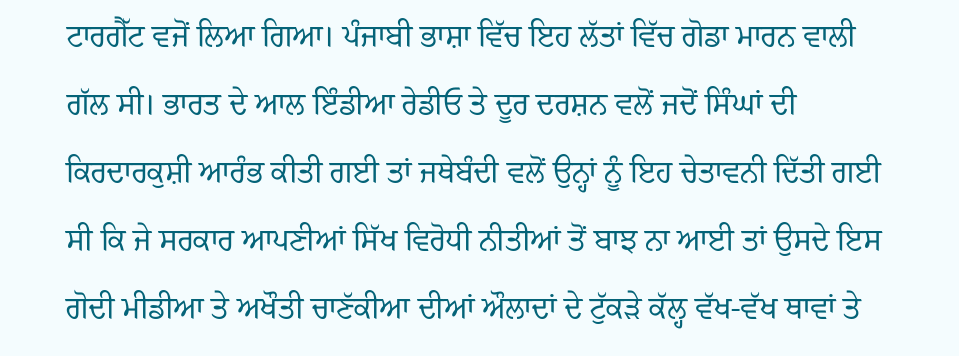ਟਾਰਗੈੱਟ ਵਜੋਂ ਲਿਆ ਗਿਆ। ਪੰਜਾਬੀ ਭਾਸ਼ਾ ਵਿੱਚ ਇਹ ਲੱਤਾਂ ਵਿੱਚ ਗੋਡਾ ਮਾਰਨ ਵਾਲੀ ਗੱਲ ਸੀ। ਭਾਰਤ ਦੇ ਆਲ ਇੰਡੀਆ ਰੇਡੀਓ ਤੇ ਦੂਰ ਦਰਸ਼ਨ ਵਲੋਂ ਜਦੋਂ ਸਿੰਘਾਂ ਦੀ ਕਿਰਦਾਰਕੁਸ਼ੀ ਆਰੰਭ ਕੀਤੀ ਗਈ ਤਾਂ ਜਥੇਬੰਦੀ ਵਲੋਂ ਉਨ੍ਹਾਂ ਨੂੰ ਇਹ ਚੇਤਾਵਨੀ ਦਿੱਤੀ ਗਈ ਸੀ ਕਿ ਜੇ ਸਰਕਾਰ ਆਪਣੀਆਂ ਸਿੱਖ ਵਿਰੋਧੀ ਨੀਤੀਆਂ ਤੋਂ ਬਾਝ ਨਾ ਆਈ ਤਾਂ ਉਸਦੇ ਇਸ ਗੋਦੀ ਮੀਡੀਆ ਤੇ ਅਖੌਤੀ ਚਾਣੱਕੀਆ ਦੀਆਂ ਔਲਾਦਾਂ ਦੇ ਟੁੱਕੜੇ ਕੱਲ੍ਹ ਵੱਖ-ਵੱਖ ਥਾਵਾਂ ਤੇ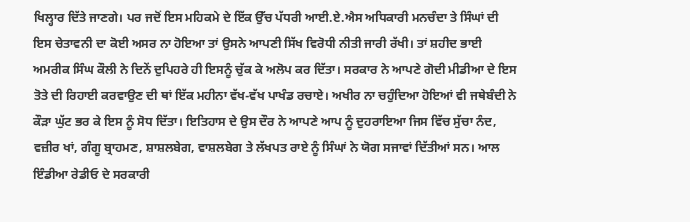ਖਿਲ੍ਹਾਰ ਦਿੱਤੇ ਜਾਣਗੇ। ਪਰ ਜਦੋਂ ਇਸ ਮਹਿਕਮੇ ਦੇ ਇੱਕ ਉੱਚ ਪੱਧਰੀ ਆਈ.ਏ.ਐਸ ਅਧਿਕਾਰੀ ਮਨਚੰਦਾ ਤੇ ਸਿੰਘਾਂ ਦੀ ਇਸ ਚੇਤਾਵਨੀ ਦਾ ਕੋਈ ਅਸਰ ਨਾ ਹੋਇਆ ਤਾਂ ਉਸਨੇ ਆਪਣੀ ਸਿੱਖ ਵਿਰੋਧੀ ਨੀਤੀ ਜਾਰੀ ਰੱਖੀ। ਤਾਂ ਸ਼ਹੀਦ ਭਾਈ ਅਮਰੀਕ ਸਿੰਘ ਕੌਲੀ ਨੇ ਦਿਨੇਂ ਦੁਪਿਹਰੇ ਹੀ ਇਸਨੂੰ ਚੁੱਕ ਕੇ ਅਲੋਪ ਕਰ ਦਿੱਤਾ। ਸਰਕਾਰ ਨੇ ਆਪਣੇ ਗੋਦੀ ਮੀਡੀਆ ਦੇ ਇਸ ਤੋਤੇ ਦੀ ਰਿਹਾਈ ਕਰਵਾਉਣ ਦੀ ਥਾਂ ਇੱਕ ਮਹੀਨਾ ਵੱਖ-ਵੱਖ ਪਾਖੰਡ ਰਚਾਏ। ਅਖੀਰ ਨਾ ਚਹੁੰਦਿਆ ਹੋਇਆਂ ਵੀ ਜਥੇਬੰਦੀ ਨੇ ਕੌੜਾ ਘੁੱਟ ਭਰ ਕੇ ਇਸ ਨੂੰ ਸੋਧ ਦਿੱਤਾ। ਇਤਿਹਾਸ ਦੇ ਉਸ ਦੌਰ ਨੇ ਆਪਣੇ ਆਪ ਨੂੰ ਦੁਹਰਾਇਆ ਜਿਸ ਵਿੱਚ ਸੁੱਚਾ ਨੰਦ, ਵਜ਼ੀਰ ਖਾਂ, ਗੰਗੂ ਬ੍ਰਾਹਮਣ, ਸ਼ਾਸ਼ਲਬੇਗ, ਵਾਸ਼ਲਬੇਗ ਤੇ ਲੱਖਪਤ ਰਾਏ ਨੂੰ ਸਿੰਘਾਂ ਨੇ ਯੋਗ ਸਜਾਵਾਂ ਦਿੱਤੀਆਂ ਸਨ। ਆਲ ਇੰਡੀਆ ਰੇਡੀਓ ਦੇ ਸਰਕਾਰੀ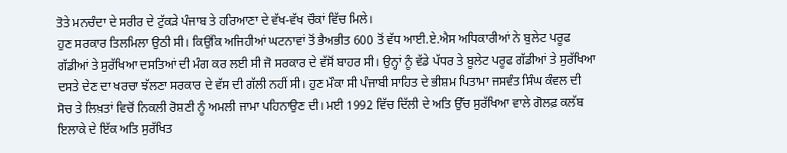ਤੋਤੇ ਮਨਚੰਦਾ ਦੇ ਸਰੀਰ ਦੇ ਟੁੱਕੜੇ ਪੰਜਾਬ ਤੇ ਹਰਿਆਣਾ ਦੇ ਵੱਖ-ਵੱਖ ਚੌਕਾਂ ਵਿੱਚ ਮਿਲੇ।
ਹੁਣ ਸਰਕਾਰ ਤਿਲਮਿਲਾ ਉਠੀ ਸੀ। ਕਿਉਂਕਿ ਅਜਿਹੀਆਂ ਘਟਨਾਵਾਂ ਤੋਂ ਭੈਅਭੀਤ 600 ਤੋਂ ਵੱਧ ਆਈ.ਏ.ਐਸ ਅਧਿਕਾਰੀਆਂ ਨੇ ਬੁਲੇਟ ਪਰੂਫ ਗੱਡੀਆਂ ਤੇ ਸੁਰੱਖਿਆ ਦਸਤਿਆਂ ਦੀ ਮੰਗ ਕਰ ਲਈ ਸੀ ਜੋ ਸਰਕਾਰ ਦੇ ਵੱਸੋਂ ਬਾਹਰ ਸੀ। ਉਨ੍ਹਾਂ ਨੂੰ ਵੱਡੇ ਪੱਧਰ ਤੇ ਬੂਲੇਟ ਪਰੂਫ ਗੱਡੀਆਂ ਤੇ ਸੁਰੱਖਿਆ ਦਸਤੇ ਦੇਣ ਦਾ ਖਰਚਾ ਝੱਲਣਾ ਸਰਕਾਰ ਦੇ ਵੱਸ ਦੀ ਗੱਲੀ ਨਹੀਂ ਸੀ। ਹੁਣ ਮੌਕਾ ਸੀ ਪੰਜਾਬੀ ਸਾਹਿਤ ਦੇ ਭੀਸ਼ਮ ਪਿਤਾਮਾ ਜਸਵੰਤ ਸਿੰਘ ਕੰਵਲ ਦੀ ਸੋਚ ਤੇ ਲਿਖ਼ਤਾਂ ਵਿਚੋਂ ਨਿਕਲੀ ਰੋਸ਼ਣੀ ਨੂੰ ਅਮਲੀ ਜਾਮਾ ਪਹਿਨਾਉਣ ਦੀ। ਮਈ 1992 ਵਿੱਚ ਦਿੱਲੀ ਦੇ ਅਤਿ ਉੱਚ ਸੁਰੱਖਿਆ ਵਾਲੇ ਗੋਲਫ਼ ਕਲੱਬ ਇਲਾਕੇ ਦੇ ਇੱਕ ਅਤਿ ਸੁਰੱਖਿਤ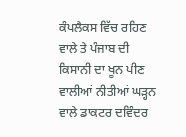ਕੰਪਲੈਕਸ ਵਿੱਚ ਰਹਿਣ ਵਾਲੇ ਤੇ ਪੰਜਾਬ ਦੀ ਕਿਸਾਨੀ ਦਾ ਖੂਨ ਪੀਣ ਵਾਲੀਆਂ ਨੀਤੀਆਂ ਘੜ੍ਹਨ ਵਾਲੇ ਡਾਕਟਰ ਦਵਿੰਦਰ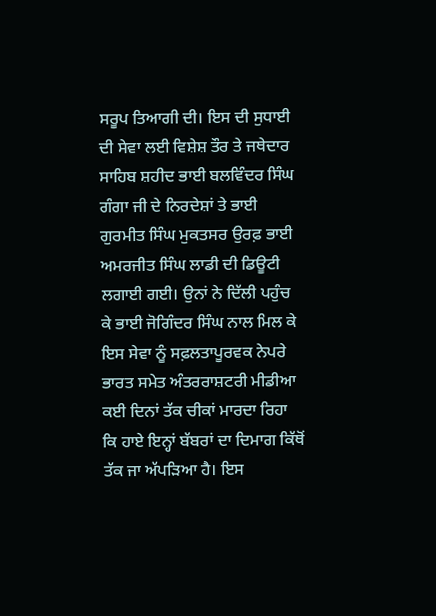ਸਰੂਪ ਤਿਆਗੀ ਦੀ। ਇਸ ਦੀ ਸੁਧਾਈ ਦੀ ਸੇਵਾ ਲਈ ਵਿਸ਼ੇਸ਼ ਤੌਰ ਤੇ ਜਥੇਦਾਰ ਸਾਹਿਬ ਸ਼ਹੀਦ ਭਾਈ ਬਲਵਿੰਦਰ ਸਿੰਘ ਗੰਗਾ ਜੀ ਦੇ ਨਿਰਦੇਸ਼ਾਂ ਤੇ ਭਾਈ ਗੁਰਮੀਤ ਸਿੰਘ ਮੁਕਤਸਰ ਉਰਫ਼ ਭਾਈ ਅਮਰਜੀਤ ਸਿੰਘ ਲਾਡੀ ਦੀ ਡਿਊਟੀ ਲਗਾਈ ਗਈ। ਉਨਾਂ ਨੇ ਦਿੱਲੀ ਪਹੁੰਚ ਕੇ ਭਾਈ ਜੋਗਿੰਦਰ ਸਿੰਘ ਨਾਲ ਮਿਲ ਕੇ ਇਸ ਸੇਵਾ ਨੂੰ ਸਫ਼ਲਤਾਪੂਰਵਕ ਨੇਪਰੇ
ਭਾਰਤ ਸਮੇਤ ਅੰਤਰਰਾਸ਼ਟਰੀ ਮੀਡੀਆ ਕਈ ਦਿਨਾਂ ਤੱਕ ਚੀਕਾਂ ਮਾਰਦਾ ਰਿਹਾ ਕਿ ਹਾਏ ਇਨ੍ਹਾਂ ਬੱਬਰਾਂ ਦਾ ਦਿਮਾਗ ਕਿੱਥੋਂ ਤੱਕ ਜਾ ਅੱਪੜਿਆ ਹੈ। ਇਸ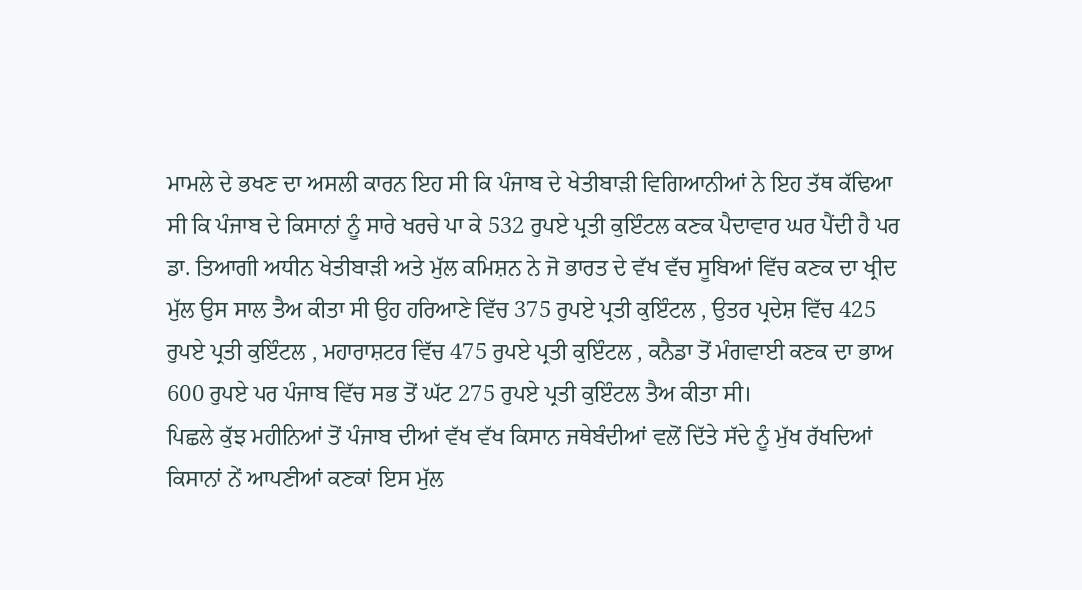ਮਾਮਲੇ ਦੇ ਭਖਣ ਦਾ ਅਸਲੀ ਕਾਰਨ ਇਹ ਸੀ ਕਿ ਪੰਜਾਬ ਦੇ ਖੇਤੀਬਾੜੀ ਵਿਗਿਆਨੀਆਂ ਨੇ ਇਹ ਤੱਥ ਕੱਢਿਆ ਸੀ ਕਿ ਪੰਜਾਬ ਦੇ ਕਿਸਾਨਾਂ ਨੂੰ ਸਾਰੇ ਖਰਚੇ ਪਾ ਕੇ 532 ਰੁਪਏ ਪ੍ਰਤੀ ਕੁਇੰਟਲ ਕਣਕ ਪੈਦਾਵਾਰ ਘਰ ਪੈਂਦੀ ਹੈ ਪਰ ਡਾ. ਤਿਆਗੀ ਅਧੀਨ ਖੇਤੀਬਾੜੀ ਅਤੇ ਮੁੱਲ ਕਮਿਸ਼ਨ ਨੇ ਜੋ ਭਾਰਤ ਦੇ ਵੱਖ ਵੱਚ ਸੂਬਿਆਂ ਵਿੱਚ ਕਣਕ ਦਾ ਖ੍ਰੀਦ ਮੁੱਲ ਉਸ ਸਾਲ ਤੈਅ ਕੀਤਾ ਸੀ ਉਹ ਹਰਿਆਣੇ ਵਿੱਚ 375 ਰੁਪਏ ਪ੍ਰਤੀ ਕੁਇੰਟਲ , ਉਤਰ ਪ੍ਰਦੇਸ਼ ਵਿੱਚ 425 ਰੁਪਏ ਪ੍ਰਤੀ ਕੁਇੰਟਲ , ਮਹਾਰਾਸ਼ਟਰ ਵਿੱਚ 475 ਰੁਪਏ ਪ੍ਰਤੀ ਕੁਇੰਟਲ , ਕਨੈਡਾ ਤੋਂ ਮੰਗਵਾਈ ਕਣਕ ਦਾ ਭਾਅ 600 ਰੁਪਏ ਪਰ ਪੰਜਾਬ ਵਿੱਚ ਸਭ ਤੋਂ ਘੱਟ 275 ਰੁਪਏ ਪ੍ਰਤੀ ਕੁਇੰਟਲ ਤੈਅ ਕੀਤਾ ਸੀ।
ਪਿਛਲੇ ਕੁੱਝ ਮਹੀਨਿਆਂ ਤੋਂ ਪੰਜਾਬ ਦੀਆਂ ਵੱਖ ਵੱਖ ਕਿਸਾਨ ਜਥੇਬੰਦੀਆਂ ਵਲੋਂ ਦਿੱਤੇ ਸੱਦੇ ਨੂੰ ਮੁੱਖ ਰੱਖਦਿਆਂ ਕਿਸਾਨਾਂ ਨੇਂ ਆਪਣੀਆਂ ਕਣਕਾਂ ਇਸ ਮੁੱਲ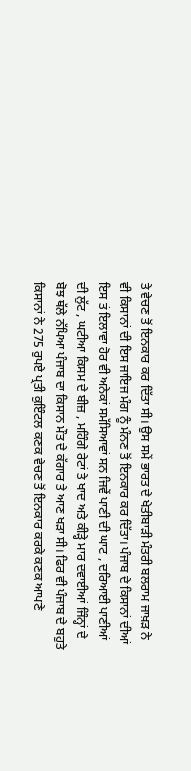ਤੇ ਵੇਚਣ ਤੋਂ ਇਨਕਾਰ ਕਰ ਦਿੱਤਾ ਸੀ। ਉਸ ਸਮੇਂ ਭਾਰਤ ਦੇ ਖੇਤੀਬਾੜੀ ਮੰਤਰੀ ਬਲਰਾਮ ਜਾਖ਼ੜ ਨੇ ਵੀ ਕਿਸਾਨਾਂ ਦੀ ਇਸ ਜਾਇਜ ਮੰਗ ਨੂੰ ਮੰਨਣ ਤੋਂ ਇਨਕਾਰ ਕਰ ਦਿੱਤਾ। ਪੰਜਾਬ ਦੇ ਕਿਸਾਨਾਂ ਦੀਆਂ ਇਸ ਤਂ ਇਲਾਵਾ ਹੋਰ ਵੀ ਅਨੇਕਾਂ ਸਮੱਸਿਆਵਾਂ ਸਨ ਜਿਵੇਂ ਪਾਣੀ ਦੀ ਘਾਟ , ਦਰਿਆਈ ਪਾਣੀਆਂ ਦੀ ਲੁੱਟ , ਘਟੀਆ ਕਿਸਮ ਦੇ ਬੀਜ਼ , ਮਹਿੰਗੇ ਰੇਟਾਂ ਤੇ ਖਾਦ ਅਤੇ ਕੀੜ੍ਹੇ ਮਾਰ ਦਵਾਈਆਂ ਜਿੰਨ੍ਹਾਂ ਦੇ ਬੋਝ ਥੱਲੇ ਨੱਪਿਆ ਪੰਜਾਬ ਦਾ ਕਿਸਾਨ ਮੌਤ ਦੇ ਕੱਗਾਰ ਤੇ ਆਣ ਖੜਾ ਸੀ। ਫਿਰ ਵੀ ਪੰਜਾਬ ਦੇ ਬਹੁਤੇ ਕਿਸਾਨਾਂ ਨੇ 275 ਰੁਪਏ ਪ੍ਰਤੀ ਕੁਇੰਟਲ ਕਣਕ ਵੇਚਣ ਤੋਂ ਇਨਕਾਰ ਕਰਕੇ ਕਣਕ ਆਪਣੇ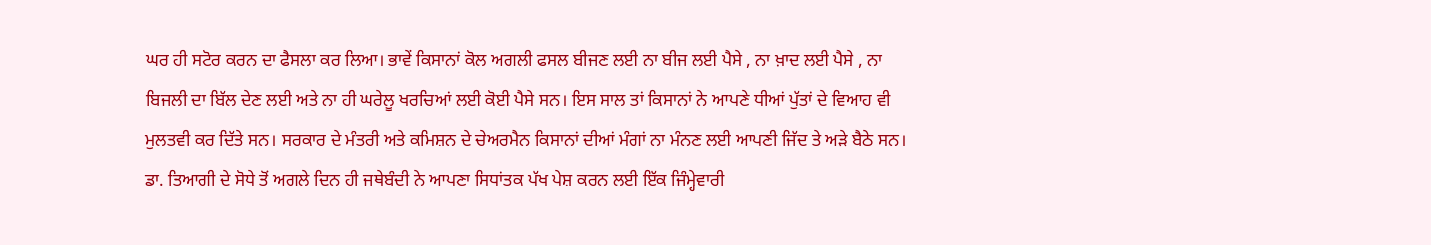ਘਰ ਹੀ ਸਟੋਰ ਕਰਨ ਦਾ ਫੈਸਲਾ ਕਰ ਲਿਆ। ਭਾਵੇਂ ਕਿਸਾਨਾਂ ਕੋਲ ਅਗਲੀ ਫਸਲ ਬੀਜਣ ਲਈ ਨਾ ਬੀਜ ਲਈ ਪੈਸੇ , ਨਾ ਖ਼ਾਦ ਲਈ ਪੈਸੇ , ਨਾ ਬਿਜਲੀ ਦਾ ਬਿੱਲ ਦੇਣ ਲਈ ਅਤੇ ਨਾ ਹੀ ਘਰੇਲੂ ਖਰਚਿਆਂ ਲਈ ਕੋਈ ਪੈਸੇ ਸਨ। ਇਸ ਸਾਲ ਤਾਂ ਕਿਸਾਨਾਂ ਨੇ ਆਪਣੇ ਧੀਆਂ ਪੁੱਤਾਂ ਦੇ ਵਿਆਹ ਵੀ ਮੁਲਤਵੀ ਕਰ ਦਿੱਤੇ ਸਨ। ਸਰਕਾਰ ਦੇ ਮੰਤਰੀ ਅਤੇ ਕਮਿਸ਼ਨ ਦੇ ਚੇਅਰਮੈਨ ਕਿਸਾਨਾਂ ਦੀਆਂ ਮੰਗਾਂ ਨਾ ਮੰਨਣ ਲਈ ਆਪਣੀ ਜਿੱਦ ਤੇ ਅੜੇ ਬੈਠੇ ਸਨ। ਡਾ. ਤਿਆਗੀ ਦੇ ਸੋਧੇ ਤੋਂ ਅਗਲੇ ਦਿਨ ਹੀ ਜਥੇਬੰਦੀ ਨੇ ਆਪਣਾ ਸਿਧਾਂਤਕ ਪੱਖ ਪੇਸ਼ ਕਰਨ ਲਈ ਇੱਕ ਜਿੰਮ੍ਹੇਵਾਰੀ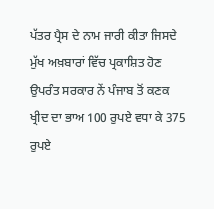ਪੱਤਰ ਪ੍ਰੈਸ ਦੇ ਨਾਮ ਜਾਰੀ ਕੀਤਾ ਜਿਸਦੇ ਮੁੱਖ ਅਖ਼ਬਾਰਾਂ ਵਿੱਚ ਪ੍ਰਕਾਸ਼ਿਤ ਹੋਣ ਉਪਰੰਤ ਸਰਕਾਰ ਨੇਂ ਪੰਜਾਬ ਤੋਂ ਕਣਕ ਖ੍ਰੀਦ ਦਾ ਭਾਅ 100 ਰੁਪਏ ਵਧਾ ਕੇ 375 ਰੁਪਏ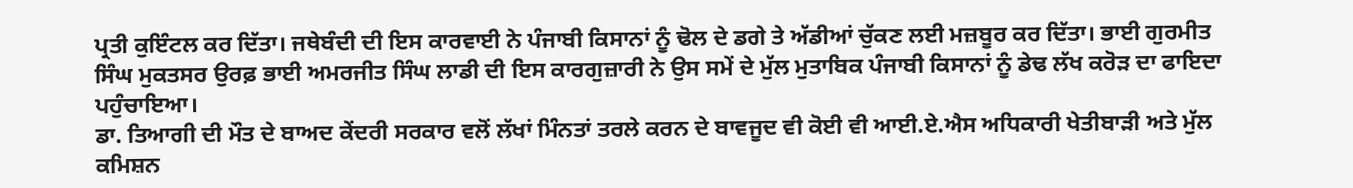ਪ੍ਰਤੀ ਕੁਇੰਟਲ ਕਰ ਦਿੱਤਾ। ਜਥੇਬੰਦੀ ਦੀ ਇਸ ਕਾਰਵਾਈ ਨੇ ਪੰਜਾਬੀ ਕਿਸਾਨਾਂ ਨੂੰ ਢੋਲ ਦੇ ਡਗੇ ਤੇ ਅੱਡੀਆਂ ਚੁੱਕਣ ਲਈ ਮਜ਼ਬੂਰ ਕਰ ਦਿੱਤਾ। ਭਾਈ ਗੁਰਮੀਤ ਸਿੰਘ ਮੁਕਤਸਰ ਉਰਫ਼ ਭਾਈ ਅਮਰਜੀਤ ਸਿੰਘ ਲਾਡੀ ਦੀ ਇਸ ਕਾਰਗੁਜ਼ਾਰੀ ਨੇ ਉਸ ਸਮੇਂ ਦੇ ਮੁੱਲ ਮੁਤਾਬਿਕ ਪੰਜਾਬੀ ਕਿਸਾਨਾਂ ਨੂੰ ਡੇਢ ਲੱਖ ਕਰੋੜ ਦਾ ਫਾਇਦਾ ਪਹੁੰਚਾਇਆ।
ਡਾ. ਤਿਆਗੀ ਦੀ ਮੌਤ ਦੇ ਬਾਅਦ ਕੇਂਦਰੀ ਸਰਕਾਰ ਵਲੋਂ ਲੱਖਾਂ ਮਿੰਨਤਾਂ ਤਰਲੇ ਕਰਨ ਦੇ ਬਾਵਜੂਦ ਵੀ ਕੋਈ ਵੀ ਆਈ.ਏ.ਐਸ ਅਧਿਕਾਰੀ ਖੇਤੀਬਾੜੀ ਅਤੇ ਮੁੱਲ ਕਮਿਸ਼ਨ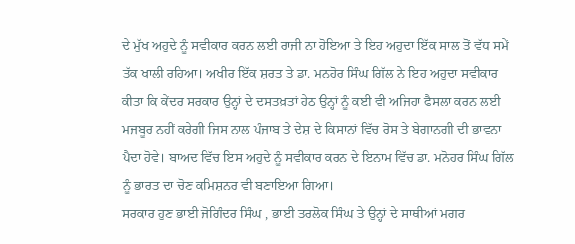ਦੇ ਮੁੱਖ ਅਹੁਦੇ ਨੂੰ ਸਵੀਕਾਰ ਕਰਨ ਲਈ ਰਾਜੀ ਨਾ ਹੋਇਆ ਤੇ ਇਹ ਅਹੁਦਾ ਇੱਕ ਸਾਲ ਤੋਂ ਵੱਧ ਸਮੇਂ ਤੱਕ ਖਾਲੀ ਰਹਿਆ। ਅਖੀਰ ਇੱਕ ਸ਼ਰਤ ਤੇ ਡਾ. ਮਨਹੋਰ ਸਿੰਘ ਗਿੱਲ ਨੇ ਇਹ ਅਹੁਦਾ ਸਵੀਕਾਰ ਕੀਤਾ ਕਿ ਕੇਂਦਰ ਸਰਕਾਰ ਉਨ੍ਹਾਂ ਦੇ ਦਸਤਖ਼ਤਾਂ ਹੇਠ ਉਨ੍ਹਾਂ ਨੂੰ ਕਈ ਵੀ ਅਜਿਹਾ ਫੈਸਲਾ ਕਰਨ ਲਈ ਮਜਬੂਰ ਨਹੀਂ ਕਰੇਗੀ ਜਿਸ ਨਾਲ ਪੰਜਾਬ ਤੇ ਦੇਸ਼ ਦੇ ਕਿਸਾਨਾਂ ਵਿੱਚ ਰੋਸ ਤੇ ਬੇਗਾਨਗੀ ਦੀ ਭਾਵਨਾ ਪੈਦਾ ਹੋਵੇ। ਬਾਅਦ ਵਿੱਚ ਇਸ ਅਹੁਦੇ ਨੂੰ ਸਵੀਕਾਰ ਕਰਨ ਦੇ ਇਨਾਮ ਵਿੱਚ ਡਾ. ਮਨੋਹਰ ਸਿੰਘ ਗਿੱਲ ਨੂੰ ਭਾਰਤ ਦਾ ਚੋਣ ਕਮਿਸ਼ਨਰ ਵੀ ਬਣਾਇਆ ਗਿਆ।
ਸਰਕਾਰ ਹੁਣ ਭਾਈ ਜੋਗਿੰਦਰ ਸਿੰਘ , ਭਾਈ ਤਰਲੋਕ ਸਿੰਘ ਤੇ ਉਨ੍ਹਾਂ ਦੇ ਸਾਥੀਆਂ ਮਗਰ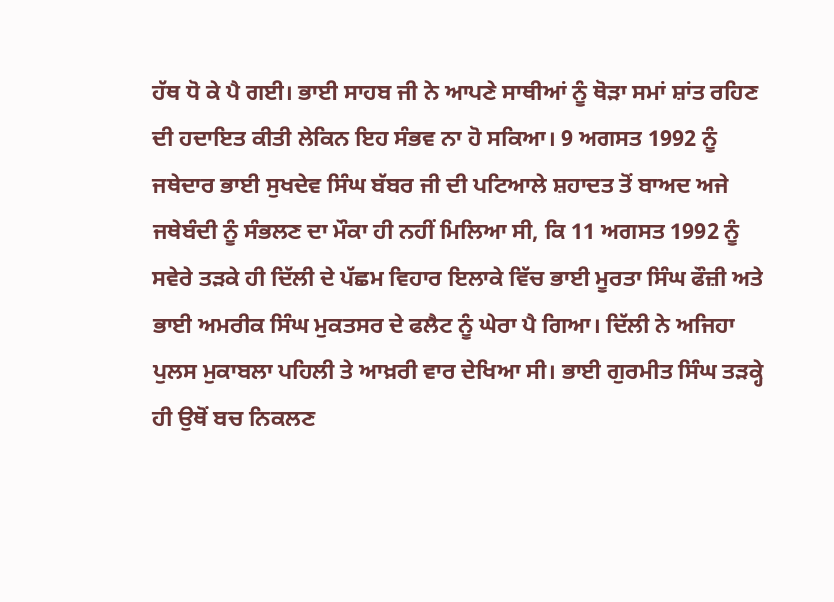ਹੱਥ ਧੋ ਕੇ ਪੈ ਗਈ। ਭਾਈ ਸਾਹਬ ਜੀ ਨੇ ਆਪਣੇ ਸਾਥੀਆਂ ਨੂੰ ਥੋੜਾ ਸਮਾਂ ਸ਼ਾਂਤ ਰਹਿਣ ਦੀ ਹਦਾਇਤ ਕੀਤੀ ਲੇਕਿਨ ਇਹ ਸੰਭਵ ਨਾ ਹੋ ਸਕਿਆ। 9 ਅਗਸਤ 1992 ਨੂੰ ਜਥੇਦਾਰ ਭਾਈ ਸੁਖਦੇਵ ਸਿੰਘ ਬੱਬਰ ਜੀ ਦੀ ਪਟਿਆਲੇ ਸ਼ਹਾਦਤ ਤੋਂ ਬਾਅਦ ਅਜੇ ਜਥੇਬੰਦੀ ਨੂੰ ਸੰਭਲਣ ਦਾ ਮੌਕਾ ਹੀ ਨਹੀਂ ਮਿਲਿਆ ਸੀ, ਕਿ 11 ਅਗਸਤ 1992 ਨੂੰ ਸਵੇਰੇ ਤੜਕੇ ਹੀ ਦਿੱਲੀ ਦੇ ਪੱਛਮ ਵਿਹਾਰ ਇਲਾਕੇ ਵਿੱਚ ਭਾਈ ਮੂਰਤਾ ਸਿੰਘ ਫੌਜ਼ੀ ਅਤੇ ਭਾਈ ਅਮਰੀਕ ਸਿੰਘ ਮੁਕਤਸਰ ਦੇ ਫਲੈਟ ਨੂੰ ਘੇਰਾ ਪੈ ਗਿਆ। ਦਿੱਲੀ ਨੇ ਅਜਿਹਾ ਪੁਲਸ ਮੁਕਾਬਲਾ ਪਹਿਲੀ ਤੇ ਆਖ਼ਰੀ ਵਾਰ ਦੇਖਿਆ ਸੀ। ਭਾਈ ਗੁਰਮੀਤ ਸਿੰਘ ਤੜਕ੍ਹੇ ਹੀ ਉਥੋਂ ਬਚ ਨਿਕਲਣ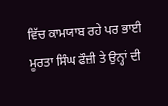ਵਿੱਚ ਕਾਮਯਾਬ ਰਹੇ ਪਰ ਭਾਈ ਮੂਰਤਾ ਸਿੰਘ ਫੌਜ਼ੀ ਤੇ ਉਨ੍ਹਾਂ ਦੀ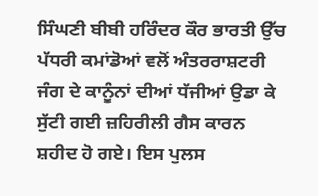ਸਿੰਘਣੀ ਬੀਬੀ ਹਰਿੰਦਰ ਕੌਰ ਭਾਰਤੀ ਉੱਚ ਪੱਧਰੀ ਕਮਾਂਡੋਆਂ ਵਲੋਂ ਅੰਤਰਰਾਸ਼ਟਰੀ ਜੰਗ ਦੇ ਕਾਨੂੰਨਾਂ ਦੀਆਂ ਧੱਜੀਆਂ ਉਡਾ ਕੇ ਸੁੱਟੀ ਗਈ ਜ਼ਹਿਰੀਲੀ ਗੈਸ ਕਾਰਨ ਸ਼ਹੀਦ ਹੋ ਗਏ। ਇਸ ਪੁਲਸ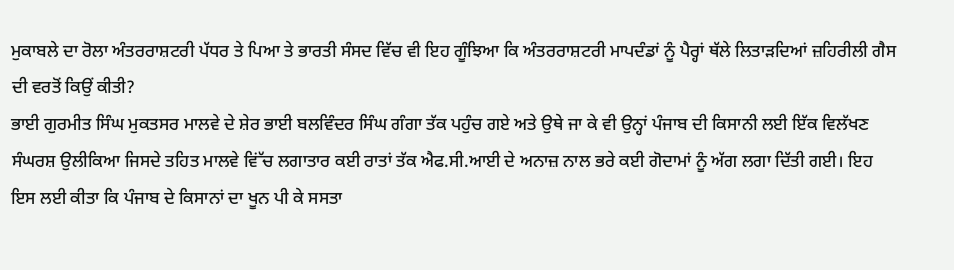ਮੁਕਾਬਲੇ ਦਾ ਰੋਲਾ ਅੰਤਰਰਾਸ਼ਟਰੀ ਪੱਧਰ ਤੇ ਪਿਆ ਤੇ ਭਾਰਤੀ ਸੰਸਦ ਵਿੱਚ ਵੀ ਇਹ ਗੂੰਝਿਆ ਕਿ ਅੰਤਰਰਾਸ਼ਟਰੀ ਮਾਪਦੰਡਾਂ ਨੂੰ ਪੈਰ੍ਹਾਂ ਥੱਲੇ ਲਿਤਾੜਦਿਆਂ ਜ਼ਹਿਰੀਲੀ ਗੈਸ ਦੀ ਵਰਤੋਂ ਕਿਉਂ ਕੀਤੀ?
ਭਾਈ ਗੁਰਮੀਤ ਸਿੰਘ ਮੁਕਤਸਰ ਮਾਲਵੇ ਦੇ ਸ਼ੇਰ ਭਾਈ ਬਲਵਿੰਦਰ ਸਿੰਘ ਗੰਗਾ ਤੱਕ ਪਹੁੰਚ ਗਏ ਅਤੇ ਉਥੇ ਜਾ ਕੇ ਵੀ ਉਨ੍ਹਾਂ ਪੰਜਾਬ ਦੀ ਕਿਸਾਨੀ ਲਈ ਇੱਕ ਵਿਲੱਖਣ ਸੰਘਰਸ਼ ਉਲੀਕਿਆ ਜਿਸਦੇ ਤਹਿਤ ਮਾਲਵੇ ਵਿਂੱਚ ਲਗਾਤਾਰ ਕਈ ਰਾਤਾਂ ਤੱਕ ਐਫ.ਸੀ.ਆਈ ਦੇ ਅਨਾਜ਼ ਨਾਲ ਭਰੇ ਕਈ ਗੋਦਾਮਾਂ ਨੂੰ ਅੱਗ ਲਗਾ ਦਿੱਤੀ ਗਈ। ਇਹ ਇਸ ਲਈ ਕੀਤਾ ਕਿ ਪੰਜਾਬ ਦੇ ਕਿਸਾਨਾਂ ਦਾ ਖੂਨ ਪੀ ਕੇ ਸਸਤਾ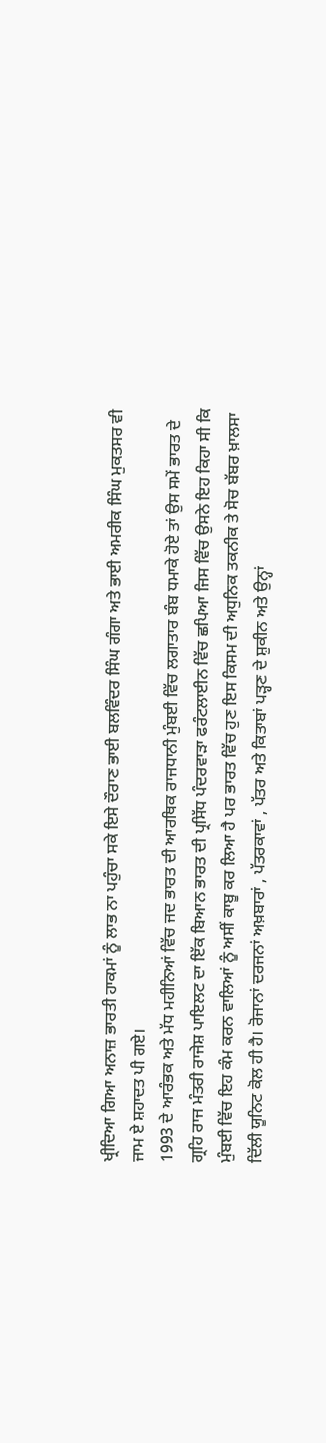ਖ੍ਰੀਦਿਆ ਗਿਆ ਅਨਾਜ਼ ਭਾਰਤੀ ਹਾਕਮਾਂ ਨੂੰ ਲਾਭ ਨਾ ਪਹੁੰਚਾ ਸਕੇ ਇਸੇ ਦੌਰਾਣ ਭਾਈ ਬਲਵਿੰਦਰ ਸਿੰਘ ਗੰਗਾ ਅਤੇ ਭਾਈ ਅਮਰੀਕ ਸਿੰਘ ਮੁਕਤਸਰ ਵੀ ਜਾਮ ਏ ਸ਼ਹਾਦਤ ਪੀ ਗਏ।
1993 ਦੇ ਆਰੰਭਕ ਅਤੇ ਮੱਧ ਮਹੀਨਿਆਂ ਵਿੱਚ ਜਦ ਭਾਰਤ ਦੀ ਆਰਥਿਕ ਰਾਜਧਾਨੀ ਮੁੰਬਈ ਵਿੱਚ ਲਗਾਤਾਰ ਬੰਬ ਧਮਾਕੇ ਹੋਏ ਤਾਂ ਉਸ ਸਮੇਂ ਭਾਰਤ ਦੇ ਗ੍ਰਹਿ ਰਾਜ ਮੰਤਰੀ ਰਾਜੇਸ਼ ਪਾਇਲਟ ਦਾ ਇੱਕ ਬਿਆਨ ਭਾਰਤ ਦੀ ਪ੍ਰਸਿੱਧ ਪੰਦਰਵਾੜਾ ਫਰੰਟਲਾਈਨ ਵਿੱਚ ਛਪਿਆ ਜਿਸ ਵਿੱਚ ਉਸਨੇ ਇਹ ਕਿਹਾ ਸੀ ਕਿ ਮੁੰਬਈ ਵਿੱਚ ਇਹ ਕੰਮ ਕਰਨ ਵਾਲਿਆਂ ਨੂੰ ਅਸੀਂ ਕਾਬੂ ਕਰ ਲਿਆ ਹੈ ਪਰ ਭਾਰਤ ਵਿੱਚ ਹੁਣ ਇਸ ਕਿਸਮ ਦੀ ਅਧੁਨਿਕ ਤਕਨੀਕ ਤੇ ਸੋਚ ਬੱਬਰ ਖ਼ਾਲਸਾ ਦਿੱਲੀ ਯੂਨਿਟ ਕੋਲ ਹੀ ਹੈ। ਰੋਜਾਨਾਂ ਦਰਜਨਾਂ ਅਖ਼ਬਾਰਾਂ , ਪੱਤਰਕਾਵਾਂ , ਪੱਤਰ ਅਤੇ ਕਿਤਾਬਾਂ ਪੜ੍ਹਣ ਦੇ ਸ਼ੁਕੀਨ ਅਤੇ ਉਨ੍ਹਾਂ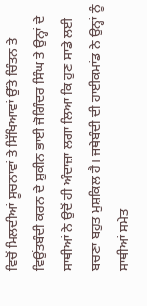ਵਿਚੋਂ ਮਿਲਦੀਆਂ ਸੂਚਨਾਵਾਂ ਤੇ ਸਿੱਖਿਆਵਾਂ ਉੱਤੇ ਚਿੰਤਨ ਤੇ ਵਿਉਂਤਬੰਦੀ ਕਰਨ ਦੇ ਸ਼ੁਕੀਨ ਭਾਈ ਜੋਗਿੰਦਰ ਸਿੰਘ ਤੇ ਉਨ੍ਹਾਂ ਦੇ ਸਾਥੀਆਂ ਨੇ ਉਦੋਂ ਹੀ ਅੰਦਾਜ਼ਾ ਲਗਾ ਲਿਆ ਕਿ ਹੁਣ ਸਾਡੇ ਲਈ ਬਚਣਾ ਬਹੁਤ ਮੁਸ਼ਕਿਲ ਹੈ। ਜਥੇਬੰਦੀ ਦੀ ਹਾਈਕਮਾਂਡ ਨੇ ਉਨ੍ਹਾਂ ਨੂੰ ਸਾਥੀਆਂ ਸਮੇਤ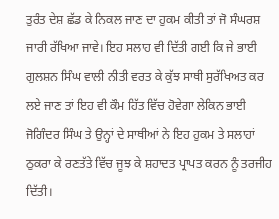ਤੁਰੰਤ ਦੇਸ਼ ਛੱਡ ਕੇ ਨਿਕਲ ਜਾਣ ਦਾ ਹੁਕਮ ਕੀਤੀ ਤਾਂ ਜੋ ਸੰਘਰਸ਼ ਜਾਰੀ ਰੱਖਿਆ ਜਾਵੇ। ਇਹ ਸਲਾਹ ਵੀ ਦਿੱਤੀ ਗਈ ਕਿ ਜੇ ਭਾਈ ਗੁਲਸ਼ਨ ਸਿੰਘ ਵਾਲੀ ਨੀਤੀ ਵਰਤ ਕੇ ਕੁੱਝ ਸਾਥੀ ਸੁਰੱਖਿਅਤ ਕਰ ਲਏ ਜਾਣ ਤਾਂ ਇਹ ਵੀ ਕੌਮ ਹਿੱਤ ਵਿੱਚ ਹੋਵੇਗਾ ਲੇਕਿਨ ਭਾਈ ਜੋਗਿੰਦਰ ਸਿੰਘ ਤੇ ਉਨ੍ਹਾਂ ਦੇ ਸਾਥੀਆਂ ਨੇ ਇਹ ਹੁਕਮ ਤੇ ਸਲਾਹਾਂ ਠੁਕਰਾ ਕੇ ਰਣਤੱਤੇ ਵਿੱਚ ਜੂਝ ਕੇ ਸ਼ਹਾਦਤ ਪ੍ਰਾਪਤ ਕਰਨ ਨੂੰ ਤਰਜੀਹ ਦਿੱਤੀ।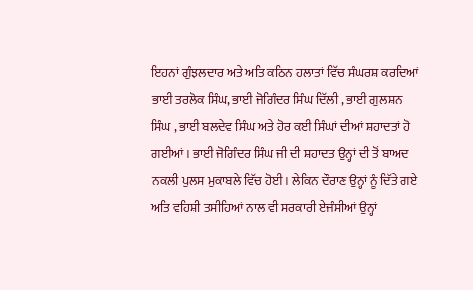ਇਹਨਾਂ ਗੁੰਝਲਦਾਰ ਅਤੇ ਅਤਿ ਕਠਿਨ ਹਲਾਤਾਂ ਵਿੱਚ ਸੰਘਰਸ਼ ਕਰਦਿਆਂ ਭਾਈ ਤਰਲੋਕ ਸਿੰਘ, ਭਾਈ ਜੋਗਿੰਦਰ ਸਿੰਘ ਦਿੱਲੀ , ਭਾਈ ਗੁਲਸ਼ਨ ਸਿੰਘ , ਭਾਈ ਬਲਦੇਵ ਸਿੰਘ ਅਤੇ ਹੋਰ ਕਈ ਸਿੰਘਾਂ ਦੀਆਂ ਸ਼ਹਾਦਤਾਂ ਹੋ ਗਈਆਂ। ਭਾਈ ਜੋਗਿੰਦਰ ਸਿੰਘ ਜੀ ਦੀ ਸ਼ਹਾਦਤ ਉਨ੍ਹਾਂ ਦੀ ਤੋਂ ਬਾਅਦ ਨਕਲੀ ਪੁਲਸ ਮੁਕਾਬਲੇ ਵਿੱਚ ਹੋਈ। ਲੇਕਿਨ ਦੌਰਾਣ ਉਨ੍ਹਾਂ ਨੂੰ ਦਿੱਤੇ ਗਏ ਅਤਿ ਵਹਿਸ਼ੀ ਤਸੀਹਿਆਂ ਨਾਲ ਵੀ ਸਰਕਾਰੀ ਏਜੰਸੀਆਂ ਉਨ੍ਹਾਂ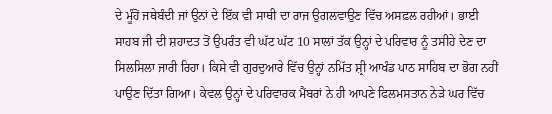ਦੇ ਮੂੰਹੋਂ ਜਥੇਬੰਦੀ ਜਾਂ ਉਨਾਂ ਦੇ ਇੱਕ ਵੀ ਸਾਥੀ ਦਾ ਰਾਜ ਉਗਲਵਾਉਣ ਵਿੱਚ ਅਸਫ਼ਲ ਰਹੀਆਂ। ਭਾਈ ਸਾਹਬ ਜੀ ਦੀ ਸ਼ਹਾਦਤ ਤੋਂ ਉਪਰੰਤ ਵੀ ਘੱਟ ਘੱਟ 10 ਸਾਲਾਂ ਤੱਕ ਉਨ੍ਹਾਂ ਦੇ ਪਰਿਵਾਰ ਨੂੰ ਤਸੀਹੇ ਦੇਣ ਦਾ ਸਿਲਸਿਲਾ ਜਾਰੀ ਰਿਹਾ। ਕਿਸੇ ਵੀ ਗੁਰਦੁਆਰੇ ਵਿੱਚ ਉਨ੍ਹਾਂ ਨਮਿੱਤ ਸ਼੍ਰੀ ਆਖੰਡ ਪਾਠ ਸਾਹਿਬ ਦਾ ਭੋਗ ਨਹੀਂ ਪਾਉਣ ਦਿੱਤਾ ਗਿਆ। ਕੇਵਲ ਉਨ੍ਹਾਂ ਦੇ ਪਰਿਵਾਰਕ ਮੈਂਬਰਾਂ ਨੇ ਹੀ ਆਪਣੇ ਫਿਲਮਸਤਾਨ ਨੇੜੇ ਘਰ ਵਿੱਚ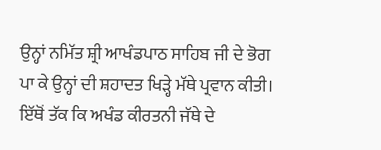ਉਨ੍ਹਾਂ ਨਮਿੱਤ ਸ਼੍ਰੀ ਆਖੰਡਪਾਠ ਸਾਹਿਬ ਜੀ ਦੇ ਭੋਗ ਪਾ ਕੇ ਉਨ੍ਹਾਂ ਦੀ ਸ਼ਹਾਦਤ ਖਿੜ੍ਹੇ ਮੱਥੇ ਪ੍ਰਵਾਨ ਕੀਤੀ। ਇੱਥੋਂ ਤੱਕ ਕਿ ਅਖੰਡ ਕੀਰਤਨੀ ਜੱਥੇ ਦੇ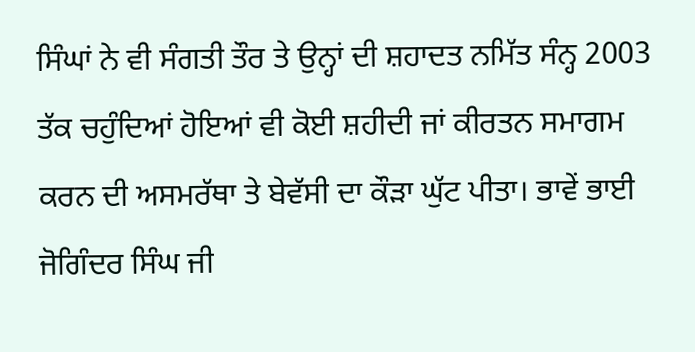ਸਿੰਘਾਂ ਨੇ ਵੀ ਸੰਗਤੀ ਤੌਰ ਤੇ ਉਨ੍ਹਾਂ ਦੀ ਸ਼ਹਾਦਤ ਨਮਿੱਤ ਸੰਨ੍ਹ 2003 ਤੱਕ ਚਹੁੰਦਿਆਂ ਹੋਇਆਂ ਵੀ ਕੋਈ ਸ਼ਹੀਦੀ ਜਾਂ ਕੀਰਤਨ ਸਮਾਗਮ ਕਰਨ ਦੀ ਅਸਮਰੱਥਾ ਤੇ ਬੇਵੱਸੀ ਦਾ ਕੌੜਾ ਘੁੱਟ ਪੀਤਾ। ਭਾਵੇਂ ਭਾਈ ਜੋਗਿੰਦਰ ਸਿੰਘ ਜੀ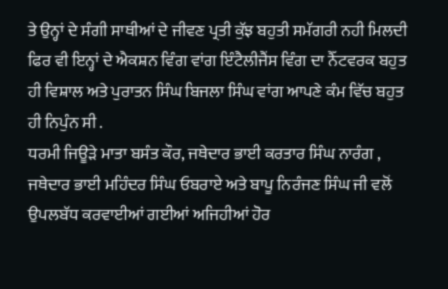ਤੇ ਉਨ੍ਹਾਂ ਦੇ ਸੰਗੀ ਸਾਥੀਆਂ ਦੇ ਜੀਵਣ ਪ੍ਰਤੀ ਕੁੱਝ ਬਹੁਤੀ ਸਮੱਗਰੀ ਨਹੀ ਮਿਲਦੀ ਫਿਰ ਵੀ ਇਨ੍ਹਾਂ ਦੇ ਐਕਸ਼ਨ ਵਿੰਗ ਵਾਂਗ ਇੰਟੈਲੀਜੈਂਸ ਵਿੰਗ ਦਾ ਨੈੱਟਵਰਕ ਬਹੁਤ ਹੀ ਵਿਸ਼ਾਲ ਅਤੇ ਪੁਰਾਤਨ ਸਿੰਘ ਬਿਜਲਾ ਸਿੰਘ ਵਾਂਗ ਆਪਣੇ ਕੰਮ ਵਿੱਚ ਬਹੁਤ ਹੀ ਨਿਪੁੰਨ ਸੀ .
ਧਰਮੀ ਜਿਊੜੇ ਮਾਤਾ ਬਸੰਤ ਕੌਰ, ਜਥੇਦਾਰ ਭਾਈ ਕਰਤਾਰ ਸਿੰਘ ਨਾਰੰਗ , ਜਥੇਦਾਰ ਭਾਈ ਮਹਿੰਦਰ ਸਿੰਘ ਓਬਰਾਏ ਅਤੇ ਬਾਪੂ ਨਿਰੰਜਣ ਸਿੰਘ ਜੀ ਵਲੋਂ ਉਪਲਬੱਧ ਕਰਵਾਈਆਂ ਗਈਆਂ ਅਜਿਹੀਆਂ ਹੋਰ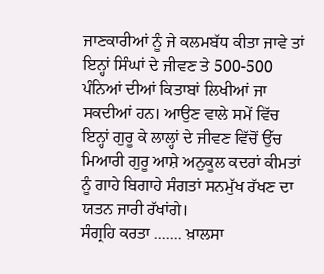ਜਾਣਕਾਰੀਆਂ ਨੂੰ ਜੇ ਕਲਮਬੱਧ ਕੀਤਾ ਜਾਵੇ ਤਾਂ ਇਨ੍ਹਾਂ ਸਿੰਘਾਂ ਦੇ ਜੀਵਣ ਤੇ 500-500 ਪੰਨਿਆਂ ਦੀਆਂ ਕਿਤਾਬਾਂ ਲਿਖੀਆਂ ਜਾ ਸਕਦੀਆਂ ਹਨ। ਆਉਣ ਵਾਲੇ ਸਮੇਂ ਵਿੱਚ ਇਨ੍ਹਾਂ ਗੁਰੂ ਕੇ ਲਾਲ੍ਹਾਂ ਦੇ ਜੀਵਣ ਵਿੱਚੋਂ ਉੱਚ ਮਿਆਰੀ ਗੁਰੂ ਆਸ਼ੇ ਅਨੁਕੂਲ ਕਦਰਾਂ ਕੀਮਤਾਂ ਨੂੰ ਗਾਹੇ ਬਿਗਾਹੇ ਸੰਗਤਾਂ ਸਨਮੁੱਖ ਰੱਖਣ ਦਾ ਯਤਨ ਜਾਰੀ ਰੱਖਾਂਗੇ।
ਸੰਗ੍ਰਹਿ ਕਰਤਾ ....... ਖ਼ਾਲਸਾ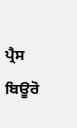ਪ੍ਰੈਸ ਬਿਊਰੋ